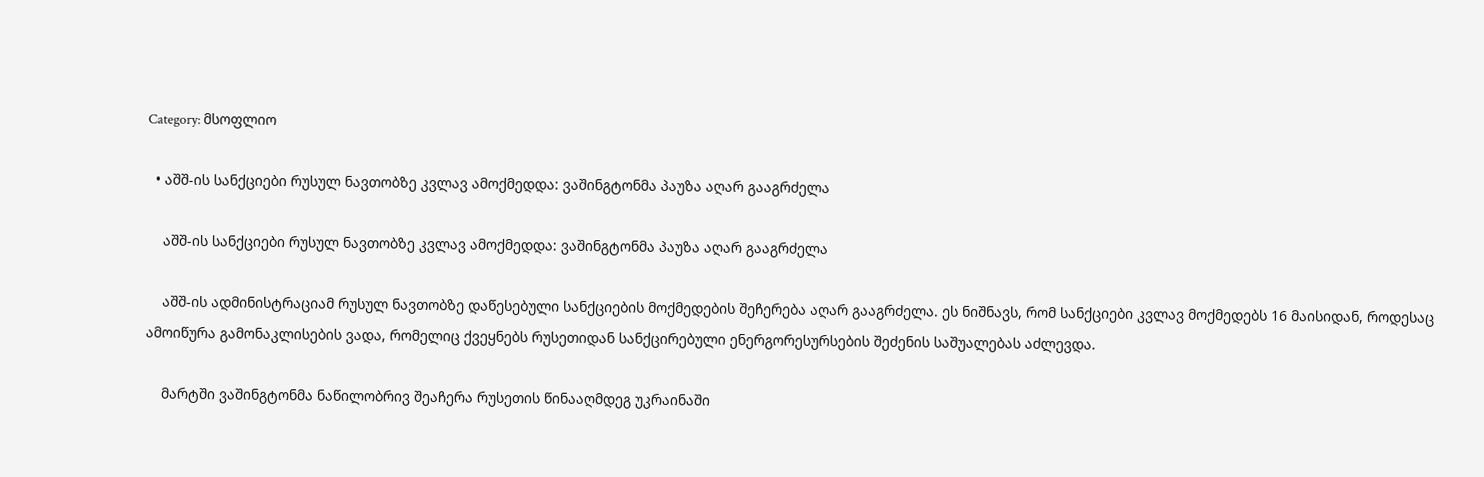Category: მსოფლიო

  • აშშ-ის სანქციები რუსულ ნავთობზე კვლავ ამოქმედდა: ვაშინგტონმა პაუზა აღარ გააგრძელა

    აშშ-ის სანქციები რუსულ ნავთობზე კვლავ ამოქმედდა: ვაშინგტონმა პაუზა აღარ გააგრძელა

    აშშ-ის ადმინისტრაციამ რუსულ ნავთობზე დაწესებული სანქციების მოქმედების შეჩერება აღარ გააგრძელა. ეს ნიშნავს, რომ სანქციები კვლავ მოქმედებს 16 მაისიდან, როდესაც ამოიწურა გამონაკლისების ვადა, რომელიც ქვეყნებს რუსეთიდან სანქცირებული ენერგორესურსების შეძენის საშუალებას აძლევდა.

    მარტში ვაშინგტონმა ნაწილობრივ შეაჩერა რუსეთის წინააღმდეგ უკრაინაში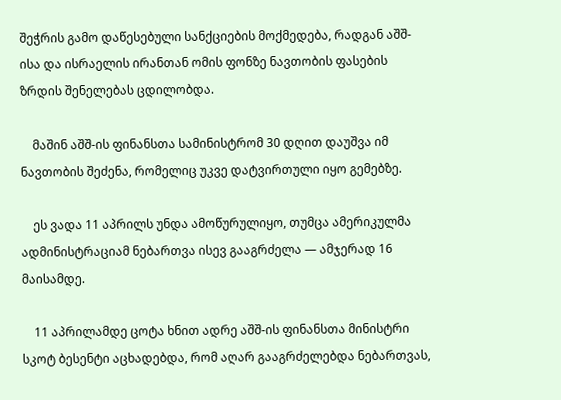შეჭრის გამო დაწესებული სანქციების მოქმედება, რადგან აშშ-ისა და ისრაელის ირანთან ომის ფონზე ნავთობის ფასების ზრდის შენელებას ცდილობდა.

    მაშინ აშშ-ის ფინანსთა სამინისტრომ 30 დღით დაუშვა იმ ნავთობის შეძენა, რომელიც უკვე დატვირთული იყო გემებზე.

    ეს ვადა 11 აპრილს უნდა ამოწურულიყო, თუმცა ამერიკულმა ადმინისტრაციამ ნებართვა ისევ გააგრძელა — ამჯერად 16 მაისამდე.

    11 აპრილამდე ცოტა ხნით ადრე აშშ-ის ფინანსთა მინისტრი სკოტ ბესენტი აცხადებდა, რომ აღარ გააგრძელებდა ნებართვას,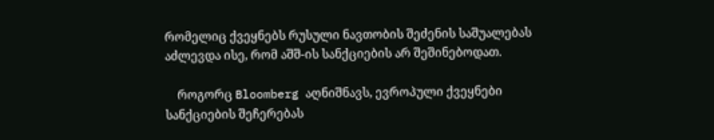რომელიც ქვეყნებს რუსული ნავთობის შეძენის საშუალებას აძლევდა ისე, რომ აშშ-ის სანქციების არ შეშინებოდათ.

    როგორც Bloomberg აღნიშნავს, ევროპული ქვეყნები სანქციების შეჩერებას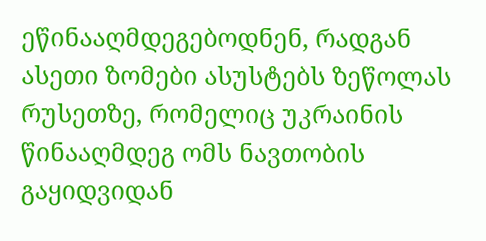ეწინააღმდეგებოდნენ, რადგან ასეთი ზომები ასუსტებს ზეწოლას რუსეთზე, რომელიც უკრაინის წინააღმდეგ ომს ნავთობის გაყიდვიდან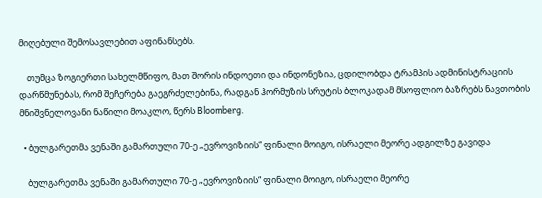მიღებული შემოსავლებით აფინანსებს.

    თუმცა ზოგიერთი სახელმწიფო, მათ შორის ინდოეთი და ინდონეზია, ცდილობდა ტრამპის ადმინისტრაციის დარწმუნებას, რომ შეჩერება გაეგრძელებინა, რადგან ჰორმუზის სრუტის ბლოკადამ მსოფლიო ბაზრებს ნავთობის მნიშვნელოვანი ნაწილი მოაკლო, წერს Bloomberg.

  • ბულგარეთმა ვენაში გამართული 70-ე „ევროვიზიის“ ფინალი მოიგო, ისრაელი მეორე ადგილზე გავიდა

    ბულგარეთმა ვენაში გამართული 70-ე „ევროვიზიის“ ფინალი მოიგო, ისრაელი მეორე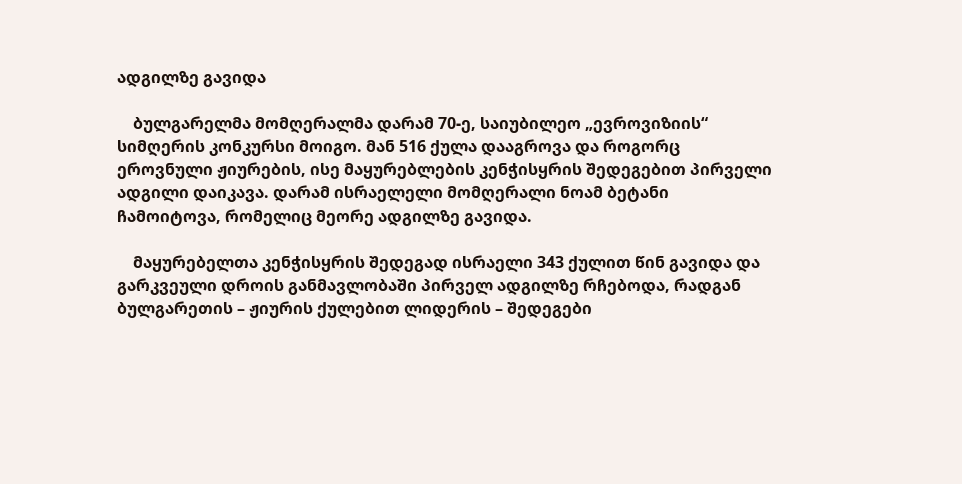ადგილზე გავიდა

    ბულგარელმა მომღერალმა დარამ 70-ე, საიუბილეო „ევროვიზიის“ სიმღერის კონკურსი მოიგო. მან 516 ქულა დააგროვა და როგორც ეროვნული ჟიურების, ისე მაყურებლების კენჭისყრის შედეგებით პირველი ადგილი დაიკავა. დარამ ისრაელელი მომღერალი ნოამ ბეტანი ჩამოიტოვა, რომელიც მეორე ადგილზე გავიდა.

    მაყურებელთა კენჭისყრის შედეგად ისრაელი 343 ქულით წინ გავიდა და გარკვეული დროის განმავლობაში პირველ ადგილზე რჩებოდა, რადგან ბულგარეთის – ჟიურის ქულებით ლიდერის – შედეგები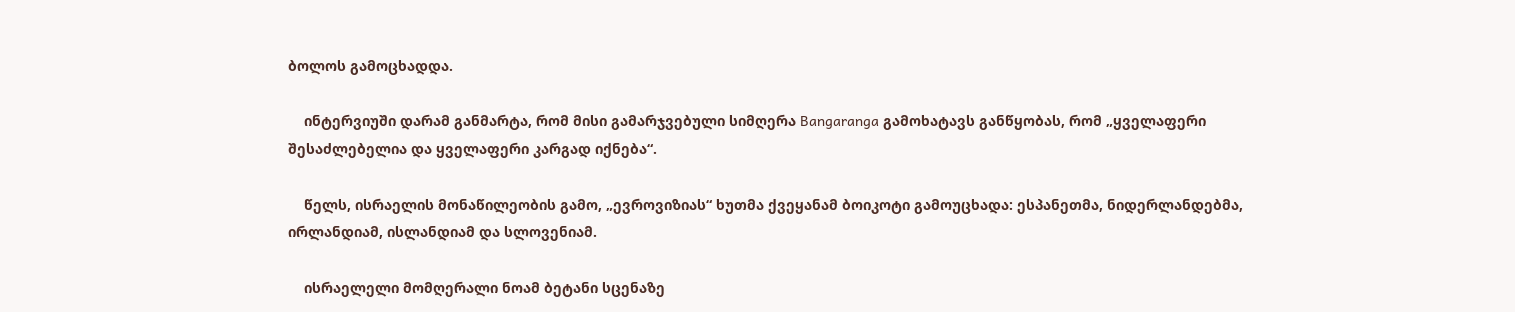ბოლოს გამოცხადდა.

    ინტერვიუში დარამ განმარტა, რომ მისი გამარჯვებული სიმღერა Bangaranga გამოხატავს განწყობას, რომ „ყველაფერი შესაძლებელია და ყველაფერი კარგად იქნება“.

    წელს, ისრაელის მონაწილეობის გამო, „ევროვიზიას“ ხუთმა ქვეყანამ ბოიკოტი გამოუცხადა: ესპანეთმა, ნიდერლანდებმა, ირლანდიამ, ისლანდიამ და სლოვენიამ.

    ისრაელელი მომღერალი ნოამ ბეტანი სცენაზე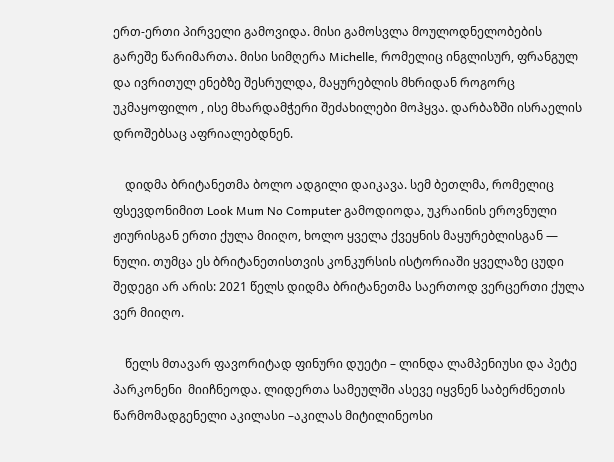ერთ-ერთი პირველი გამოვიდა. მისი გამოსვლა მოულოდნელობების გარეშე წარიმართა. მისი სიმღერა Michelle, რომელიც ინგლისურ, ფრანგულ და ივრითულ ენებზე შესრულდა, მაყურებლის მხრიდან როგორც უკმაყოფილო , ისე მხარდამჭერი შეძახილები მოჰყვა. დარბაზში ისრაელის დროშებსაც აფრიალებდნენ.

    დიდმა ბრიტანეთმა ბოლო ადგილი დაიკავა. სემ ბეთლმა, რომელიც ფსევდონიმით Look Mum No Computer გამოდიოდა, უკრაინის ეროვნული ჟიურისგან ერთი ქულა მიიღო, ხოლო ყველა ქვეყნის მაყურებლისგან — ნული. თუმცა ეს ბრიტანეთისთვის კონკურსის ისტორიაში ყველაზე ცუდი შედეგი არ არის: 2021 წელს დიდმა ბრიტანეთმა საერთოდ ვერცერთი ქულა ვერ მიიღო.

    წელს მთავარ ფავორიტად ფინური დუეტი – ლინდა ლამპენიუსი და პეტე პარკონენი  მიიჩნეოდა. ლიდერთა სამეულში ასევე იყვნენ საბერძნეთის წარმომადგენელი აკილასი –აკილას მიტილინეოსი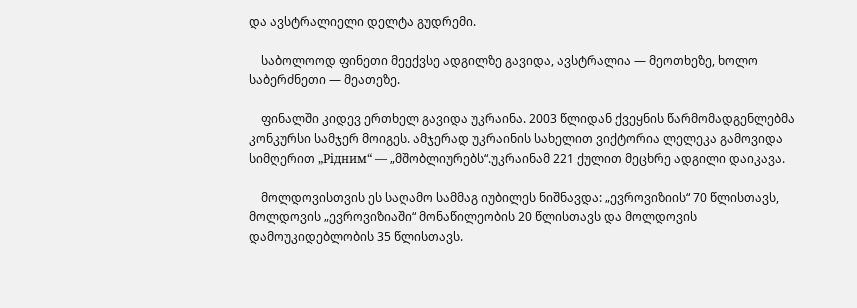და ავსტრალიელი დელტა გუდრემი.

    საბოლოოდ ფინეთი მეექვსე ადგილზე გავიდა, ავსტრალია — მეოთხეზე, ხოლო საბერძნეთი — მეათეზე.

    ფინალში კიდევ ერთხელ გავიდა უკრაინა. 2003 წლიდან ქვეყნის წარმომადგენლებმა კონკურსი სამჯერ მოიგეს. ამჯერად უკრაინის სახელით ვიქტორია ლელეკა გამოვიდა სიმღერით „Рiдним“ — „მშობლიურებს“.უკრაინამ 221 ქულით მეცხრე ადგილი დაიკავა.

    მოლდოვისთვის ეს საღამო სამმაგ იუბილეს ნიშნავდა: „ევროვიზიის“ 70 წლისთავს, მოლდოვის „ევროვიზიაში“ მონაწილეობის 20 წლისთავს და მოლდოვის დამოუკიდებლობის 35 წლისთავს.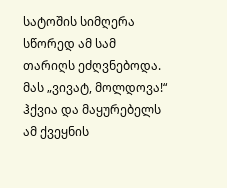სატოშის სიმღერა სწორედ ამ სამ თარიღს ეძღვნებოდა. მას „ვივატ, მოლდოვა!“ ჰქვია და მაყურებელს ამ ქვეყნის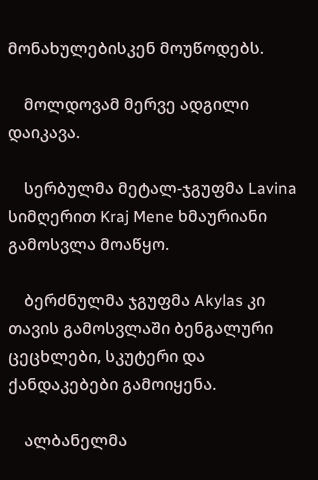მონახულებისკენ მოუწოდებს.

    მოლდოვამ მერვე ადგილი დაიკავა.

    სერბულმა მეტალ-ჯგუფმა Lavina სიმღერით Kraj Mene ხმაურიანი გამოსვლა მოაწყო.

    ბერძნულმა ჯგუფმა Akylas კი თავის გამოსვლაში ბენგალური ცეცხლები, სკუტერი და ქანდაკებები გამოიყენა.

    ალბანელმა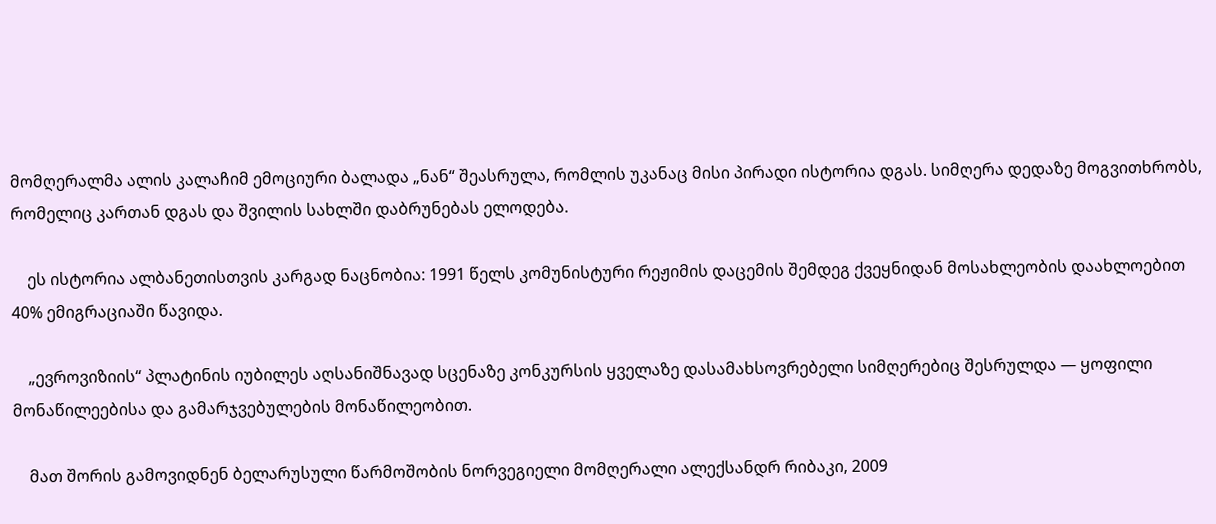მომღერალმა ალის კალაჩიმ ემოციური ბალადა „ნან“ შეასრულა, რომლის უკანაც მისი პირადი ისტორია დგას. სიმღერა დედაზე მოგვითხრობს, რომელიც კართან დგას და შვილის სახლში დაბრუნებას ელოდება.

    ეს ისტორია ალბანეთისთვის კარგად ნაცნობია: 1991 წელს კომუნისტური რეჟიმის დაცემის შემდეგ ქვეყნიდან მოსახლეობის დაახლოებით 40% ემიგრაციაში წავიდა.

    „ევროვიზიის“ პლატინის იუბილეს აღსანიშნავად სცენაზე კონკურსის ყველაზე დასამახსოვრებელი სიმღერებიც შესრულდა — ყოფილი მონაწილეებისა და გამარჯვებულების მონაწილეობით.

    მათ შორის გამოვიდნენ ბელარუსული წარმოშობის ნორვეგიელი მომღერალი ალექსანდრ რიბაკი, 2009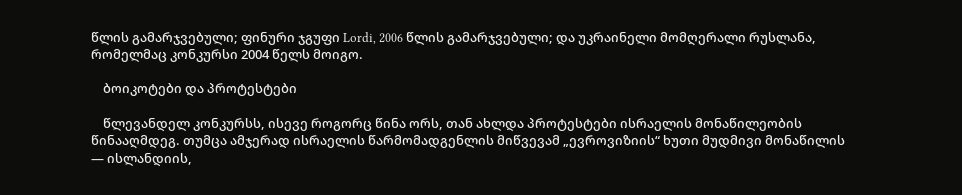წლის გამარჯვებული; ფინური ჯგუფი Lordi, 2006 წლის გამარჯვებული; და უკრაინელი მომღერალი რუსლანა, რომელმაც კონკურსი 2004 წელს მოიგო.

    ბოიკოტები და პროტესტები

    წლევანდელ კონკურსს, ისევე როგორც წინა ორს, თან ახლდა პროტესტები ისრაელის მონაწილეობის წინააღმდეგ. თუმცა ამჯერად ისრაელის წარმომადგენლის მიწვევამ „ევროვიზიის“ ხუთი მუდმივი მონაწილის — ისლანდიის,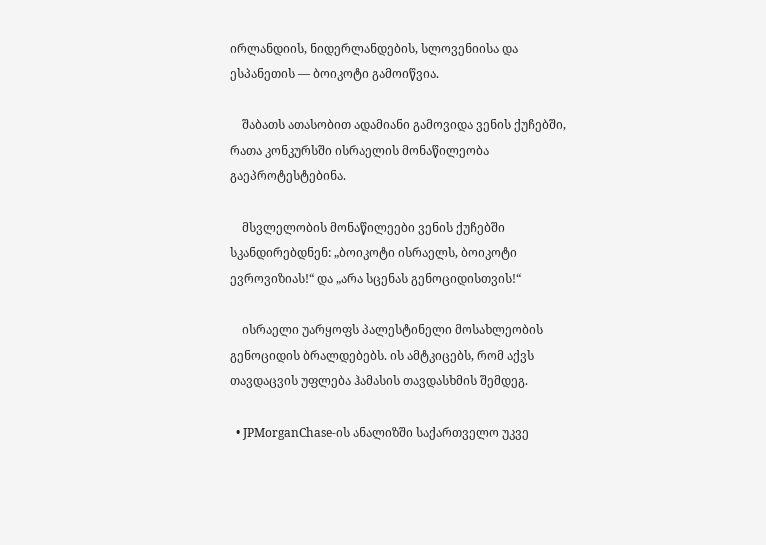ირლანდიის, ნიდერლანდების, სლოვენიისა და ესპანეთის — ბოიკოტი გამოიწვია.

    შაბათს ათასობით ადამიანი გამოვიდა ვენის ქუჩებში, რათა კონკურსში ისრაელის მონაწილეობა გაეპროტესტებინა.

    მსვლელობის მონაწილეები ვენის ქუჩებში სკანდირებდნენ: „ბოიკოტი ისრაელს, ბოიკოტი ევროვიზიას!“ და „არა სცენას გენოციდისთვის!“

    ისრაელი უარყოფს პალესტინელი მოსახლეობის გენოციდის ბრალდებებს. ის ამტკიცებს, რომ აქვს თავდაცვის უფლება ჰამასის თავდასხმის შემდეგ.

  • JPMorganChase-ის ანალიზში საქართველო უკვე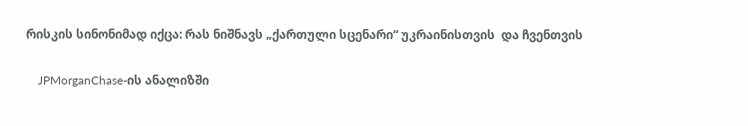რისკის სინონიმად იქცა: რას ნიშნავს „ქართული სცენარი“ უკრაინისთვის  და ჩვენთვის

    JPMorganChase-ის ანალიზში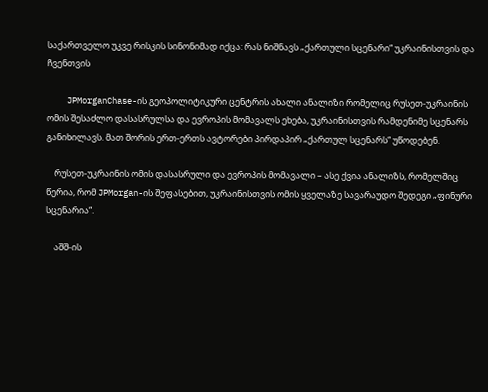საქართველო უკვე რისკის სინონიმად იქცა: რას ნიშნავს „ქართული სცენარი“ უკრაინისთვის და ჩვენთვის

    JPMorganChase-ის გეოპოლიტიკური ცენტრის ახალი ანალიზი რომელიც რუსეთ-უკრაინის ომის შესაძლო დასასრულსა და ევროპის მომავალს ეხება, უკრაინისთვის რამდენიმე სცენარს განიხილავს. მათ შორის ერთ-ერთს ავტორები პირდაპირ „ქართულ სცენარს“ უწოდებენ.

    რუსეთ-უკრაინის ომის დასასრული და ევროპის მომავალი – ასე ქვია ანალიზს, რომელშიც წერია, რომ JPMorgan-ის შეფასებით, უკრაინისთვის ომის ყველაზე სავარაუდო შედეგი „ფინური სცენარია“.

    აშშ-ის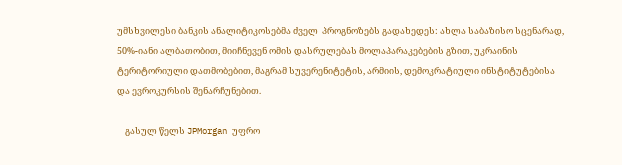უმსხვილესი ბანკის ანალიტიკოსებმა ძველ  პროგნოზებს გადახედეს: ახლა საბაზისო სცენარად, 50%-იანი ალბათობით, მიიჩნევენ ომის დასრულებას მოლაპარაკებების გზით, უკრაინის ტერიტორიული დათმობებით, მაგრამ სუვერენიტეტის, არმიის, დემოკრატიული ინსტიტუტებისა და ევროკურსის შენარჩუნებით.

    გასულ წელს JPMorgan უფრო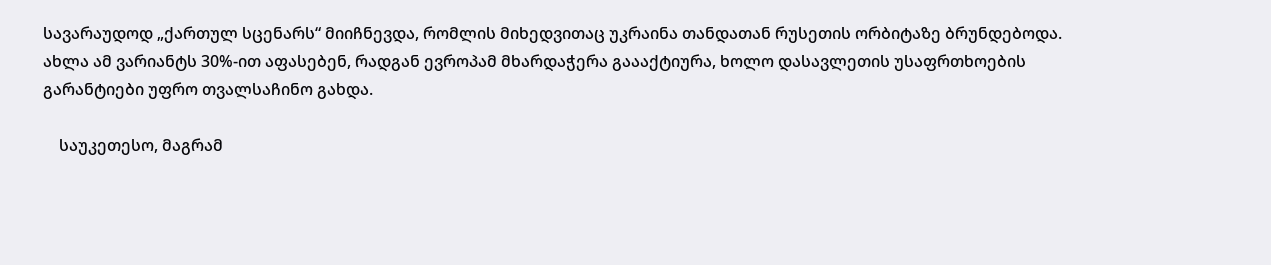სავარაუდოდ „ქართულ სცენარს“ მიიჩნევდა, რომლის მიხედვითაც უკრაინა თანდათან რუსეთის ორბიტაზე ბრუნდებოდა. ახლა ამ ვარიანტს 30%-ით აფასებენ, რადგან ევროპამ მხარდაჭერა გაააქტიურა, ხოლო დასავლეთის უსაფრთხოების გარანტიები უფრო თვალსაჩინო გახდა.

    საუკეთესო, მაგრამ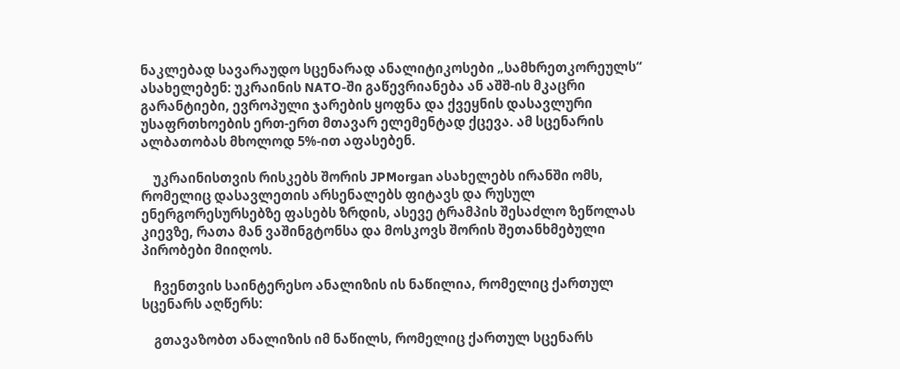ნაკლებად სავარაუდო სცენარად ანალიტიკოსები „სამხრეთკორეულს“ ასახელებენ: უკრაინის NATO-ში გაწევრიანება ან აშშ-ის მკაცრი გარანტიები, ევროპული ჯარების ყოფნა და ქვეყნის დასავლური უსაფრთხოების ერთ-ერთ მთავარ ელემენტად ქცევა. ამ სცენარის ალბათობას მხოლოდ 5%-ით აფასებენ.

    უკრაინისთვის რისკებს შორის JPMorgan ასახელებს ირანში ომს, რომელიც დასავლეთის არსენალებს ფიტავს და რუსულ ენერგორესურსებზე ფასებს ზრდის, ასევე ტრამპის შესაძლო ზეწოლას კიევზე, რათა მან ვაშინგტონსა და მოსკოვს შორის შეთანხმებული პირობები მიიღოს.

    ჩვენთვის საინტერესო ანალიზის ის ნაწილია, რომელიც ქართულ სცენარს აღწერს:

    გთავაზობთ ანალიზის იმ ნაწილს, რომელიც ქართულ სცენარს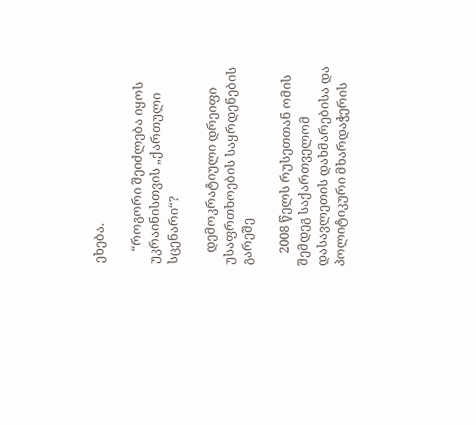ეხება.

    “როგორი შეიძლება იყოს უკრაინისთვის „ქართული სცენარი“?

    დემოკრატიული დრეიფი უსაფრთხოების საყრდენების გარეშე

    2008 წელს რუსეთთან ომის შემდეგ საქართველომ დასავლეთის დახმარებისა და პოლიტიკური მხარდაჭერის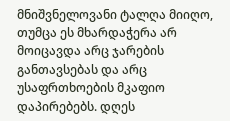მნიშვნელოვანი ტალღა მიიღო, თუმცა ეს მხარდაჭერა არ მოიცავდა არც ჯარების განთავსებას და არც უსაფრთხოების მკაფიო დაპირებებს. დღეს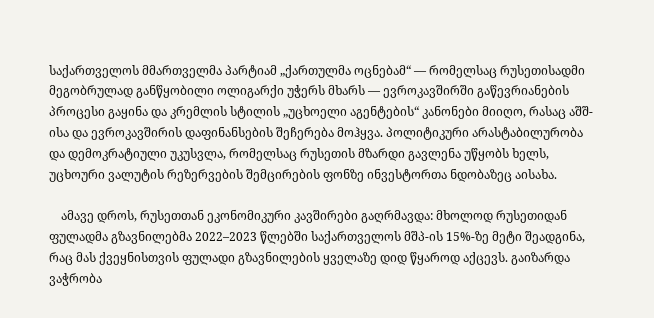საქართველოს მმართველმა პარტიამ „ქართულმა ოცნებამ“ — რომელსაც რუსეთისადმი მეგობრულად განწყობილი ოლიგარქი უჭერს მხარს — ევროკავშირში გაწევრიანების პროცესი გაყინა და კრემლის სტილის „უცხოელი აგენტების“ კანონები მიიღო, რასაც აშშ-ისა და ევროკავშირის დაფინანსების შეჩერება მოჰყვა. პოლიტიკური არასტაბილურობა და დემოკრატიული უკუსვლა, რომელსაც რუსეთის მზარდი გავლენა უწყობს ხელს, უცხოური ვალუტის რეზერვების შემცირების ფონზე ინვესტორთა ნდობაზეც აისახა.

    ამავე დროს, რუსეთთან ეკონომიკური კავშირები გაღრმავდა: მხოლოდ რუსეთიდან ფულადმა გზავნილებმა 2022–2023 წლებში საქართველოს მშპ-ის 15%-ზე მეტი შეადგინა, რაც მას ქვეყნისთვის ფულადი გზავნილების ყველაზე დიდ წყაროდ აქცევს. გაიზარდა ვაჭრობა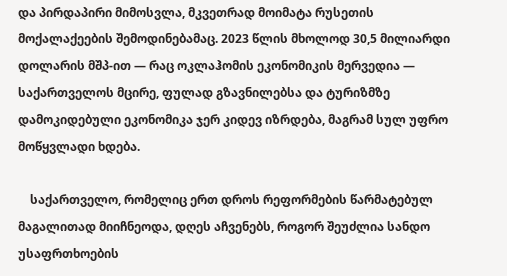და პირდაპირი მიმოსვლა, მკვეთრად მოიმატა რუსეთის მოქალაქეების შემოდინებამაც. 2023 წლის მხოლოდ 30,5 მილიარდი დოლარის მშპ-ით — რაც ოკლაჰომის ეკონომიკის მერვედია — საქართველოს მცირე, ფულად გზავნილებსა და ტურიზმზე დამოკიდებული ეკონომიკა ჯერ კიდევ იზრდება, მაგრამ სულ უფრო მოწყვლადი ხდება.

    საქართველო, რომელიც ერთ დროს რეფორმების წარმატებულ მაგალითად მიიჩნეოდა, დღეს აჩვენებს, როგორ შეუძლია სანდო უსაფრთხოების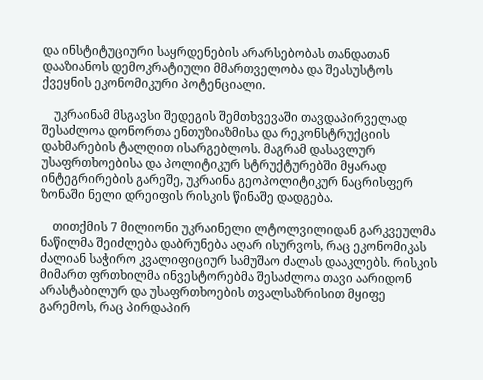და ინსტიტუციური საყრდენების არარსებობას თანდათან დააზიანოს დემოკრატიული მმართველობა და შეასუსტოს ქვეყნის ეკონომიკური პოტენციალი.

    უკრაინამ მსგავსი შედეგის შემთხვევაში თავდაპირველად შესაძლოა დონორთა ენთუზიაზმისა და რეკონსტრუქციის დახმარების ტალღით ისარგებლოს. მაგრამ დასავლურ უსაფრთხოებისა და პოლიტიკურ სტრუქტურებში მყარად ინტეგრირების გარეშე, უკრაინა გეოპოლიტიკურ ნაცრისფერ ზონაში ნელი დრეიფის რისკის წინაშე დადგება.

    თითქმის 7 მილიონი უკრაინელი ლტოლვილიდან გარკვეულმა ნაწილმა შეიძლება დაბრუნება აღარ ისურვოს, რაც ეკონომიკას ძალიან საჭირო კვალიფიციურ სამუშაო ძალას დააკლებს. რისკის მიმართ ფრთხილმა ინვესტორებმა შესაძლოა თავი აარიდონ არასტაბილურ და უსაფრთხოების თვალსაზრისით მყიფე გარემოს, რაც პირდაპირ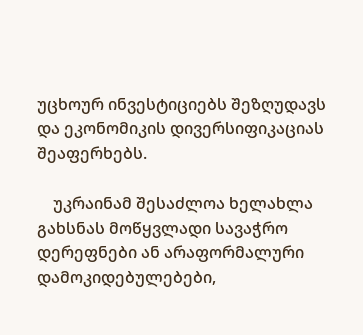უცხოურ ინვესტიციებს შეზღუდავს და ეკონომიკის დივერსიფიკაციას შეაფერხებს.

    უკრაინამ შესაძლოა ხელახლა გახსნას მოწყვლადი სავაჭრო დერეფნები ან არაფორმალური დამოკიდებულებები,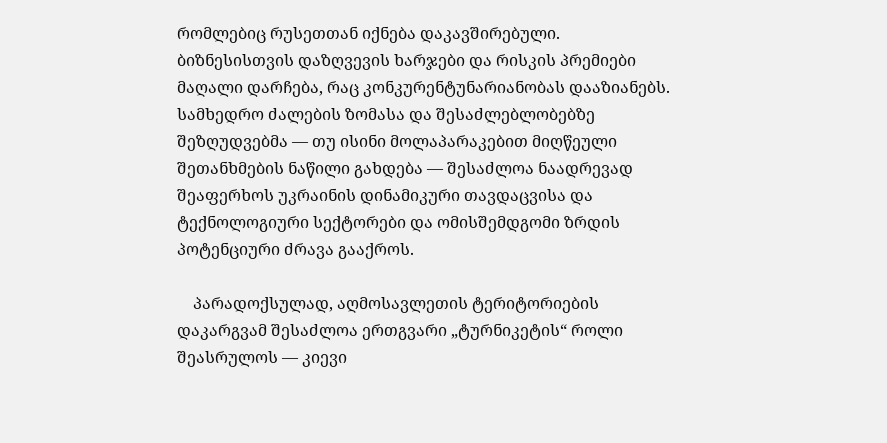რომლებიც რუსეთთან იქნება დაკავშირებული. ბიზნესისთვის დაზღვევის ხარჯები და რისკის პრემიები მაღალი დარჩება, რაც კონკურენტუნარიანობას დააზიანებს. სამხედრო ძალების ზომასა და შესაძლებლობებზე შეზღუდვებმა — თუ ისინი მოლაპარაკებით მიღწეული შეთანხმების ნაწილი გახდება — შესაძლოა ნაადრევად შეაფერხოს უკრაინის დინამიკური თავდაცვისა და ტექნოლოგიური სექტორები და ომისშემდგომი ზრდის პოტენციური ძრავა გააქროს.

    პარადოქსულად, აღმოსავლეთის ტერიტორიების დაკარგვამ შესაძლოა ერთგვარი „ტურნიკეტის“ როლი შეასრულოს — კიევი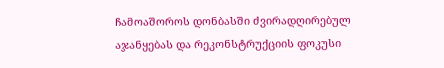ჩამოაშოროს დონბასში ძვირადღირებულ აჯანყებას და რეკონსტრუქციის ფოკუსი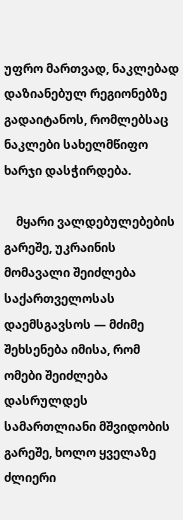უფრო მართვად, ნაკლებად დაზიანებულ რეგიონებზე გადაიტანოს, რომლებსაც ნაკლები სახელმწიფო ხარჯი დასჭირდება.

    მყარი ვალდებულებების გარეშე, უკრაინის მომავალი შეიძლება საქართველოსას დაემსგავსოს — მძიმე შეხსენება იმისა, რომ ომები შეიძლება დასრულდეს სამართლიანი მშვიდობის გარეშე, ხოლო ყველაზე ძლიერი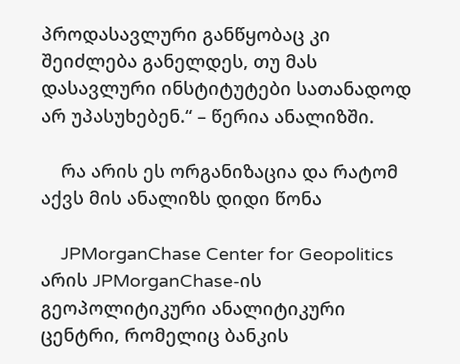პროდასავლური განწყობაც კი შეიძლება განელდეს, თუ მას დასავლური ინსტიტუტები სათანადოდ არ უპასუხებენ.“ – წერია ანალიზში.

    რა არის ეს ორგანიზაცია და რატომ აქვს მის ანალიზს დიდი წონა

    JPMorganChase Center for Geopolitics არის JPMorganChase-ის გეოპოლიტიკური ანალიტიკური ცენტრი, რომელიც ბანკის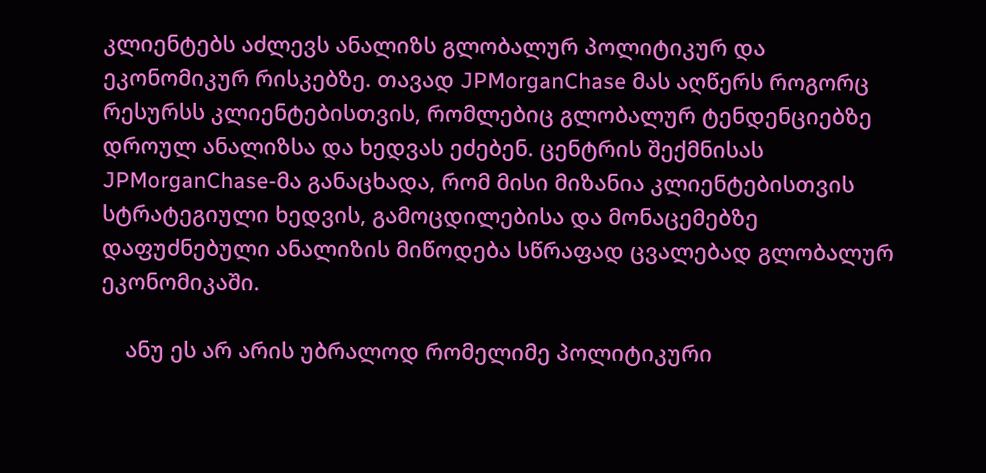კლიენტებს აძლევს ანალიზს გლობალურ პოლიტიკურ და ეკონომიკურ რისკებზე. თავად JPMorganChase მას აღწერს როგორც რესურსს კლიენტებისთვის, რომლებიც გლობალურ ტენდენციებზე დროულ ანალიზსა და ხედვას ეძებენ. ცენტრის შექმნისას JPMorganChase-მა განაცხადა, რომ მისი მიზანია კლიენტებისთვის სტრატეგიული ხედვის, გამოცდილებისა და მონაცემებზე დაფუძნებული ანალიზის მიწოდება სწრაფად ცვალებად გლობალურ ეკონომიკაში.

    ანუ ეს არ არის უბრალოდ რომელიმე პოლიტიკური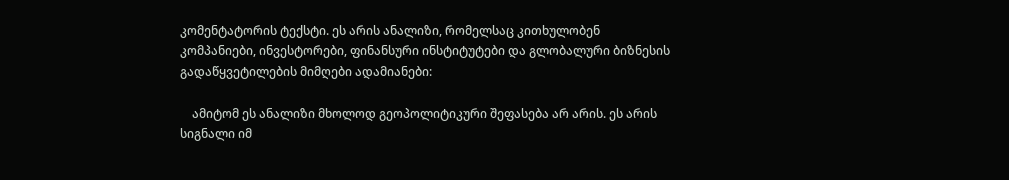კომენტატორის ტექსტი. ეს არის ანალიზი, რომელსაც კითხულობენ კომპანიები, ინვესტორები, ფინანსური ინსტიტუტები და გლობალური ბიზნესის გადაწყვეტილების მიმღები ადამიანები:

    ამიტომ ეს ანალიზი მხოლოდ გეოპოლიტიკური შეფასება არ არის. ეს არის სიგნალი იმ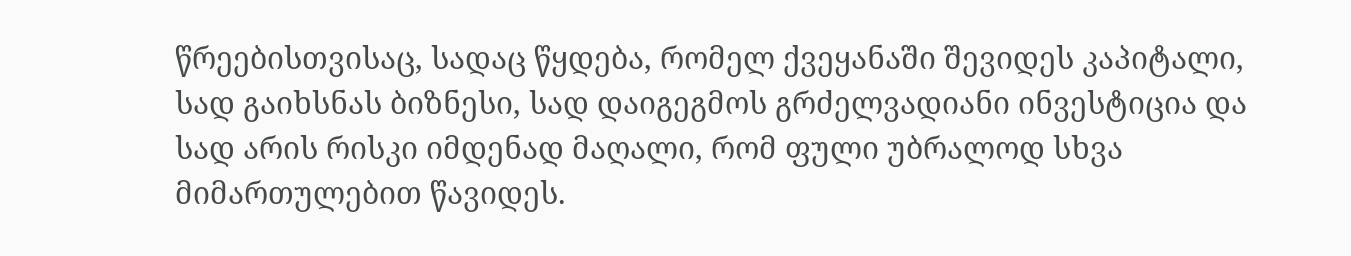წრეებისთვისაც, სადაც წყდება, რომელ ქვეყანაში შევიდეს კაპიტალი, სად გაიხსნას ბიზნესი, სად დაიგეგმოს გრძელვადიანი ინვესტიცია და სად არის რისკი იმდენად მაღალი, რომ ფული უბრალოდ სხვა მიმართულებით წავიდეს.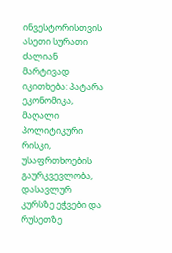ინვესტორისთვის ასეთი სურათი ძალიან მარტივად იკითხება: პატარა ეკონომიკა, მაღალი პოლიტიკური რისკი, უსაფრთხოების გაურკვევლობა, დასავლურ კურსზე ეჭვები და რუსეთზე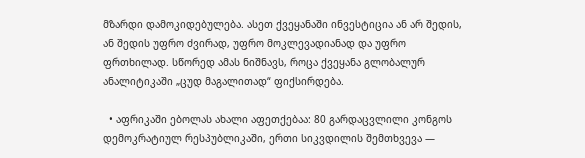მზარდი დამოკიდებულება. ასეთ ქვეყანაში ინვესტიცია ან არ შედის, ან შედის უფრო ძვირად, უფრო მოკლევადიანად და უფრო ფრთხილად. სწორედ ამას ნიშნავს, როცა ქვეყანა გლობალურ ანალიტიკაში „ცუდ მაგალითად“ ფიქსირდება.

  • აფრიკაში ებოლას ახალი აფეთქებაა: 80 გარდაცვლილი კონგოს დემოკრატიულ რესპუბლიკაში, ერთი სიკვდილის შემთხვევა —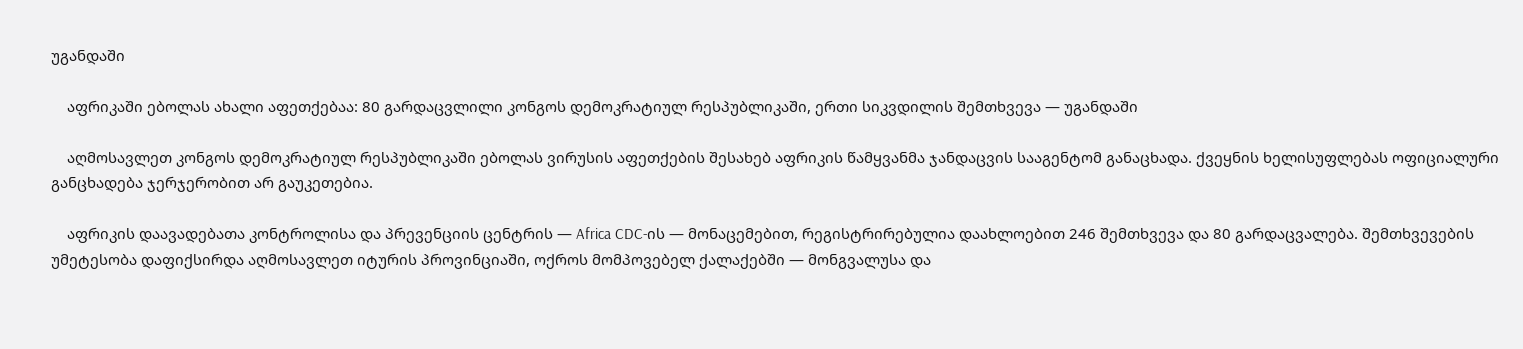უგანდაში

    აფრიკაში ებოლას ახალი აფეთქებაა: 80 გარდაცვლილი კონგოს დემოკრატიულ რესპუბლიკაში, ერთი სიკვდილის შემთხვევა — უგანდაში

    აღმოსავლეთ კონგოს დემოკრატიულ რესპუბლიკაში ებოლას ვირუსის აფეთქების შესახებ აფრიკის წამყვანმა ჯანდაცვის სააგენტომ განაცხადა. ქვეყნის ხელისუფლებას ოფიციალური განცხადება ჯერჯერობით არ გაუკეთებია.

    აფრიკის დაავადებათა კონტროლისა და პრევენციის ცენტრის — Africa CDC-ის — მონაცემებით, რეგისტრირებულია დაახლოებით 246 შემთხვევა და 80 გარდაცვალება. შემთხვევების უმეტესობა დაფიქსირდა აღმოსავლეთ იტურის პროვინციაში, ოქროს მომპოვებელ ქალაქებში — მონგვალუსა და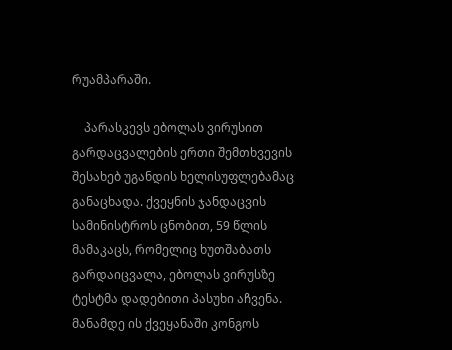რუამპარაში.

    პარასკევს ებოლას ვირუსით გარდაცვალების ერთი შემთხვევის შესახებ უგანდის ხელისუფლებამაც განაცხადა. ქვეყნის ჯანდაცვის სამინისტროს ცნობით, 59 წლის მამაკაცს, რომელიც ხუთშაბათს გარდაიცვალა, ებოლას ვირუსზე ტესტმა დადებითი პასუხი აჩვენა. მანამდე ის ქვეყანაში კონგოს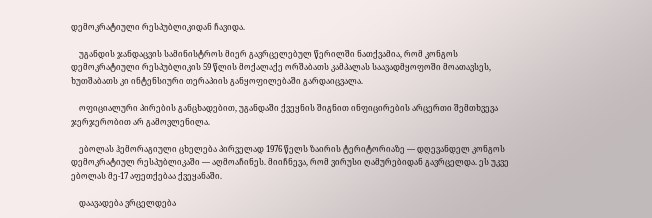დემოკრატიული რესპუბლიკიდან ჩავიდა.

    უგანდის ჯანდაცვის სამინისტროს მიერ გავრცელებულ წერილში ნათქვამია, რომ კონგოს დემოკრატიული რესპუბლიკის 59 წლის მოქალაქე ორშაბათს კამპალას საავადმყოფოში მოათავსეს, ხუთშაბათს კი ინტენსიური თერაპიის განყოფილებაში გარდაიცვალა.

    ოფიციალური პირების განცხადებით, უგანდაში ქვეყნის შიგნით ინფიცირების არცერთი შემთხვევა ჯერჯერობით არ გამოვლენილა.

    ებოლას ჰემორაგიული ცხელება პირველად 1976 წელს ზაირის ტერიტორიაზე — დღევანდელ კონგოს დემოკრატიულ რესპუბლიკაში — აღმოაჩინეს. მიიჩნევა, რომ ვირუსი ღამურებიდან გავრცელდა. ეს უკვე ებოლას მე-17 აფეთქებაა ქვეყანაში.

    დაავადება ვრცელდება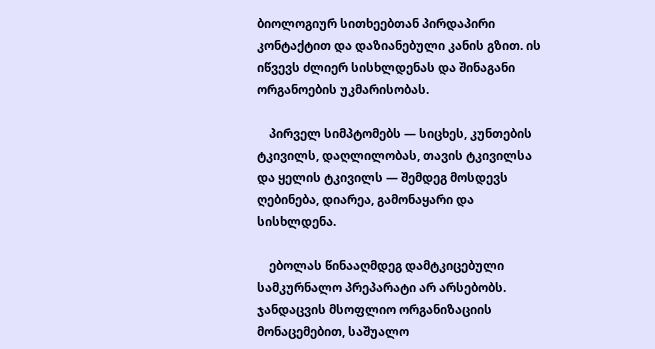ბიოლოგიურ სითხეებთან პირდაპირი კონტაქტით და დაზიანებული კანის გზით. ის იწვევს ძლიერ სისხლდენას და შინაგანი ორგანოების უკმარისობას.

    პირველ სიმპტომებს — სიცხეს, კუნთების ტკივილს, დაღლილობას, თავის ტკივილსა და ყელის ტკივილს — შემდეგ მოსდევს ღებინება, დიარეა, გამონაყარი და სისხლდენა.

    ებოლას წინააღმდეგ დამტკიცებული სამკურნალო პრეპარატი არ არსებობს. ჯანდაცვის მსოფლიო ორგანიზაციის მონაცემებით, საშუალო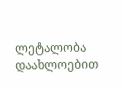ლეტალობა დაახლოებით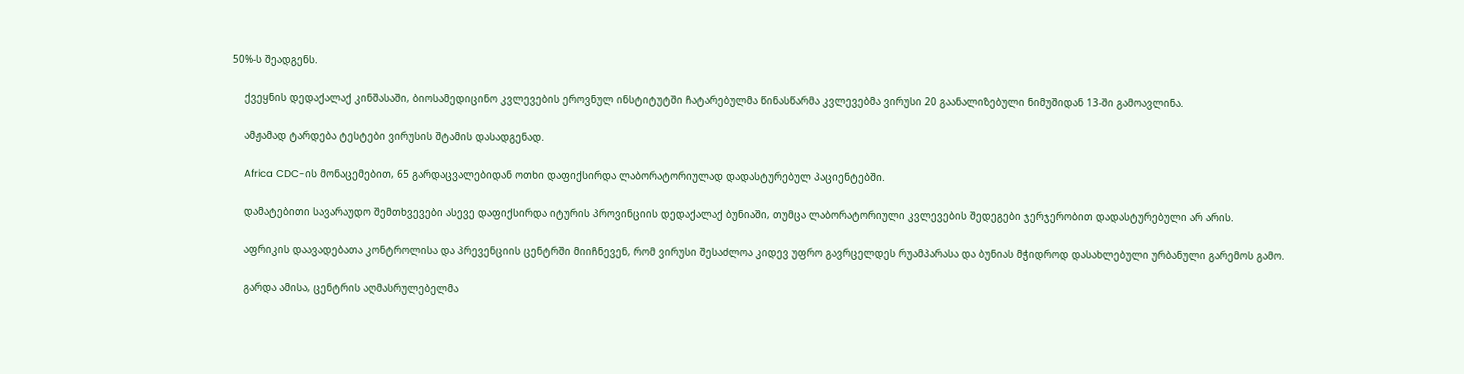50%-ს შეადგენს.

    ქვეყნის დედაქალაქ კინშასაში, ბიოსამედიცინო კვლევების ეროვნულ ინსტიტუტში ჩატარებულმა წინასწარმა კვლევებმა ვირუსი 20 გაანალიზებული ნიმუშიდან 13-ში გამოავლინა.

    ამჟამად ტარდება ტესტები ვირუსის შტამის დასადგენად.

    Africa CDC-ის მონაცემებით, 65 გარდაცვალებიდან ოთხი დაფიქსირდა ლაბორატორიულად დადასტურებულ პაციენტებში.

    დამატებითი სავარაუდო შემთხვევები ასევე დაფიქსირდა იტურის პროვინციის დედაქალაქ ბუნიაში, თუმცა ლაბორატორიული კვლევების შედეგები ჯერჯერობით დადასტურებული არ არის.

    აფრიკის დაავადებათა კონტროლისა და პრევენციის ცენტრში მიიჩნევენ, რომ ვირუსი შესაძლოა კიდევ უფრო გავრცელდეს რუამპარასა და ბუნიას მჭიდროდ დასახლებული ურბანული გარემოს გამო.

    გარდა ამისა, ცენტრის აღმასრულებელმა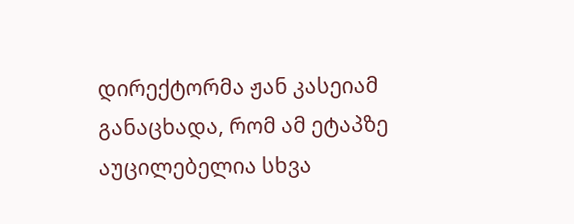დირექტორმა ჟან კასეიამ განაცხადა, რომ ამ ეტაპზე აუცილებელია სხვა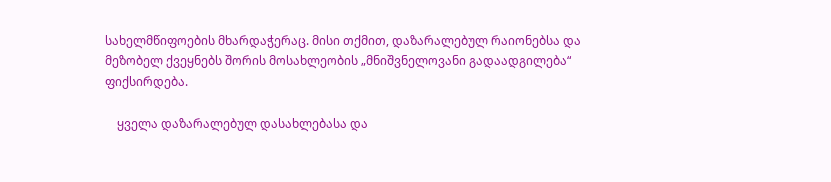სახელმწიფოების მხარდაჭერაც. მისი თქმით, დაზარალებულ რაიონებსა და მეზობელ ქვეყნებს შორის მოსახლეობის „მნიშვნელოვანი გადაადგილება“ ფიქსირდება.

    ყველა დაზარალებულ დასახლებასა და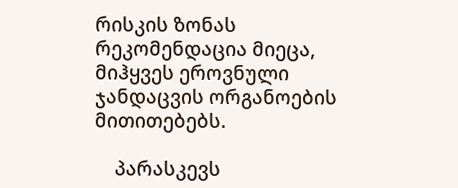რისკის ზონას რეკომენდაცია მიეცა, მიჰყვეს ეროვნული ჯანდაცვის ორგანოების მითითებებს.

    პარასკევს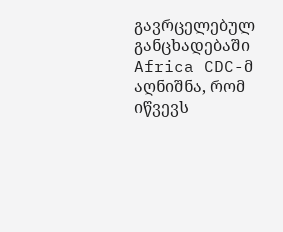გავრცელებულ განცხადებაში Africa CDC-მ აღნიშნა, რომ იწვევს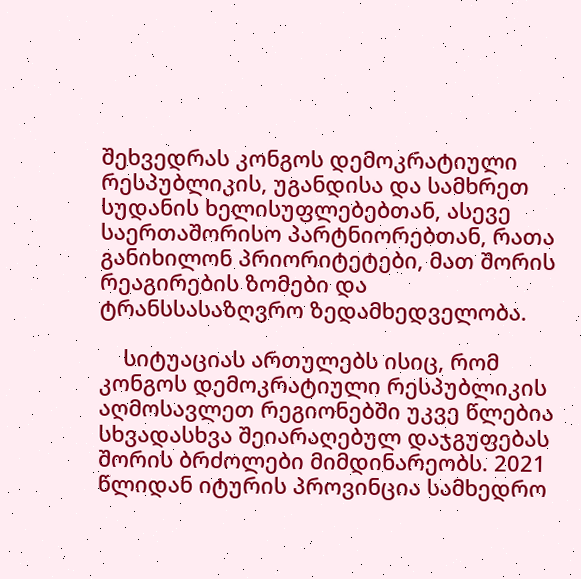შეხვედრას კონგოს დემოკრატიული რესპუბლიკის, უგანდისა და სამხრეთ სუდანის ხელისუფლებებთან, ასევე საერთაშორისო პარტნიორებთან, რათა განიხილონ პრიორიტეტები, მათ შორის რეაგირების ზომები და ტრანსსასაზღვრო ზედამხედველობა.

    სიტუაციას ართულებს ისიც, რომ კონგოს დემოკრატიული რესპუბლიკის აღმოსავლეთ რეგიონებში უკვე წლებია სხვადასხვა შეიარაღებულ დაჯგუფებას შორის ბრძოლები მიმდინარეობს. 2021 წლიდან იტურის პროვინცია სამხედრო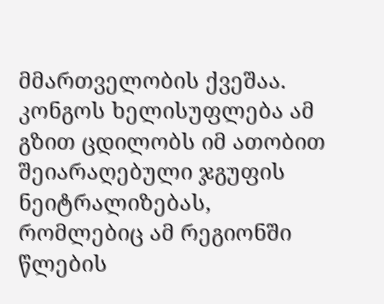მმართველობის ქვეშაა. კონგოს ხელისუფლება ამ გზით ცდილობს იმ ათობით შეიარაღებული ჯგუფის ნეიტრალიზებას, რომლებიც ამ რეგიონში წლების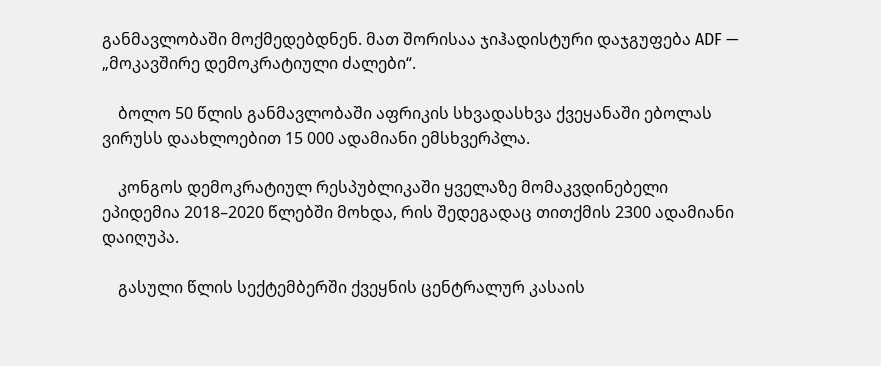განმავლობაში მოქმედებდნენ. მათ შორისაა ჯიჰადისტური დაჯგუფება ADF — „მოკავშირე დემოკრატიული ძალები“.

    ბოლო 50 წლის განმავლობაში აფრიკის სხვადასხვა ქვეყანაში ებოლას ვირუსს დაახლოებით 15 000 ადამიანი ემსხვერპლა.

    კონგოს დემოკრატიულ რესპუბლიკაში ყველაზე მომაკვდინებელი ეპიდემია 2018–2020 წლებში მოხდა, რის შედეგადაც თითქმის 2300 ადამიანი დაიღუპა.

    გასული წლის სექტემბერში ქვეყნის ცენტრალურ კასაის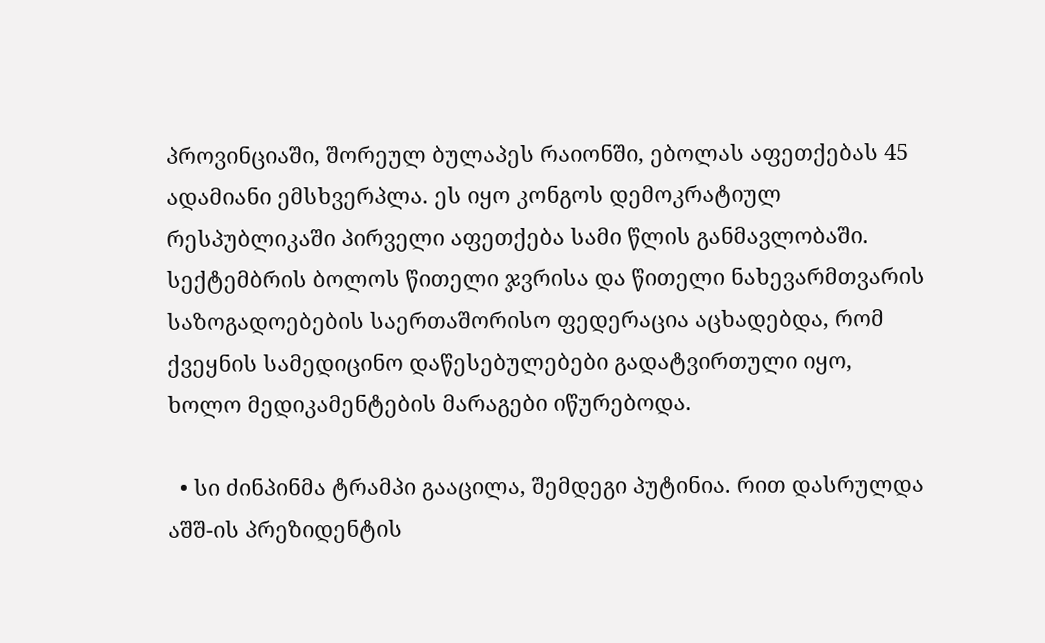პროვინციაში, შორეულ ბულაპეს რაიონში, ებოლას აფეთქებას 45 ადამიანი ემსხვერპლა. ეს იყო კონგოს დემოკრატიულ რესპუბლიკაში პირველი აფეთქება სამი წლის განმავლობაში. სექტემბრის ბოლოს წითელი ჯვრისა და წითელი ნახევარმთვარის საზოგადოებების საერთაშორისო ფედერაცია აცხადებდა, რომ ქვეყნის სამედიცინო დაწესებულებები გადატვირთული იყო, ხოლო მედიკამენტების მარაგები იწურებოდა.

  • სი ძინპინმა ტრამპი გააცილა, შემდეგი პუტინია. რით დასრულდა აშშ-ის პრეზიდენტის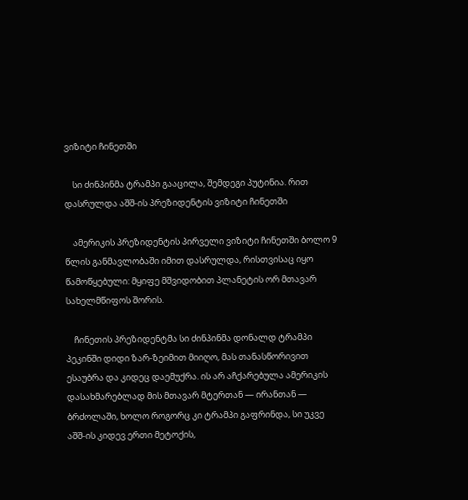ვიზიტი ჩინეთში

    სი ძინპინმა ტრამპი გააცილა, შემდეგი პუტინია. რით დასრულდა აშშ-ის პრეზიდენტის ვიზიტი ჩინეთში

    ამერიკის პრეზიდენტის პირველი ვიზიტი ჩინეთში ბოლო 9 წლის განმავლობაში იმით დასრულდა, რისთვისაც იყო წამოწყებული: მყიფე მშვიდობით პლანეტის ორ მთავარ სახელმწიფოს შორის.

    ჩინეთის პრეზიდენტმა სი ძინპინმა დონალდ ტრამპი პეკინში დიდი ზარ-ზეიმით მიიღო, მას თანასწორივით ესაუბრა და კიდეც დაემუქრა. ის არ აჩქარებულა ამერიკის დასახმარებლად მის მთავარ მტერთან — ირანთან — ბრძოლაში, ხოლო როგორც კი ტრამპი გაფრინდა, სი უკვე აშშ-ის კიდევ ერთი მეტოქის,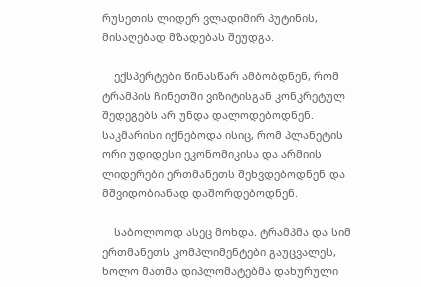რუსეთის ლიდერ ვლადიმირ პუტინის, მისაღებად მზადებას შეუდგა.

    ექსპერტები წინასწარ ამბობდნენ, რომ ტრამპის ჩინეთში ვიზიტისგან კონკრეტულ შედეგებს არ უნდა დალოდებოდნენ. საკმარისი იქნებოდა ისიც, რომ პლანეტის ორი უდიდესი ეკონომიკისა და არმიის ლიდერები ერთმანეთს შეხვდებოდნენ და მშვიდობიანად დაშორდებოდნენ.

    საბოლოოდ ასეც მოხდა. ტრამპმა და სიმ ერთმანეთს კომპლიმენტები გაუცვალეს, ხოლო მათმა დიპლომატებმა დახურული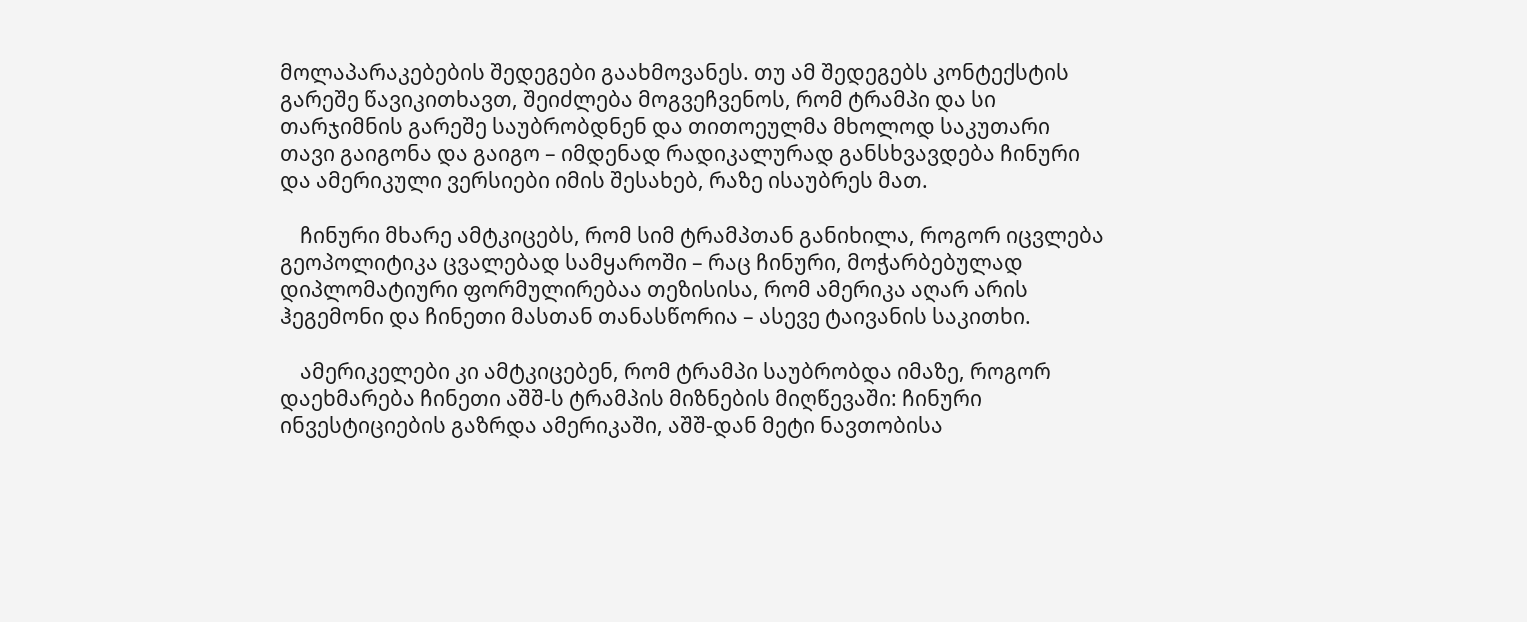მოლაპარაკებების შედეგები გაახმოვანეს. თუ ამ შედეგებს კონტექსტის გარეშე წავიკითხავთ, შეიძლება მოგვეჩვენოს, რომ ტრამპი და სი თარჯიმნის გარეშე საუბრობდნენ და თითოეულმა მხოლოდ საკუთარი თავი გაიგონა და გაიგო – იმდენად რადიკალურად განსხვავდება ჩინური და ამერიკული ვერსიები იმის შესახებ, რაზე ისაუბრეს მათ.

    ჩინური მხარე ამტკიცებს, რომ სიმ ტრამპთან განიხილა, როგორ იცვლება გეოპოლიტიკა ცვალებად სამყაროში – რაც ჩინური, მოჭარბებულად დიპლომატიური ფორმულირებაა თეზისისა, რომ ამერიკა აღარ არის ჰეგემონი და ჩინეთი მასთან თანასწორია – ასევე ტაივანის საკითხი.

    ამერიკელები კი ამტკიცებენ, რომ ტრამპი საუბრობდა იმაზე, როგორ დაეხმარება ჩინეთი აშშ-ს ტრამპის მიზნების მიღწევაში: ჩინური ინვესტიციების გაზრდა ამერიკაში, აშშ-დან მეტი ნავთობისა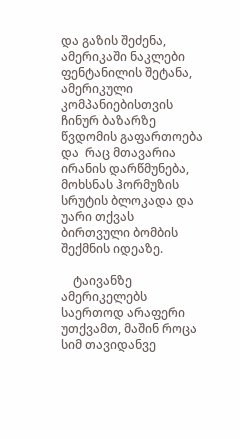და გაზის შეძენა, ამერიკაში ნაკლები ფენტანილის შეტანა, ამერიკული კომპანიებისთვის ჩინურ ბაზარზე წვდომის გაფართოება და  რაც მთავარია  ირანის დარწმუნება, მოხსნას ჰორმუზის სრუტის ბლოკადა და უარი თქვას ბირთვული ბომბის შექმნის იდეაზე.

    ტაივანზე ამერიკელებს საერთოდ არაფერი უთქვამთ, მაშინ როცა სიმ თავიდანვე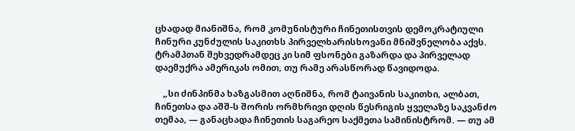ცხადად მიანიშნა, რომ კომუნისტური ჩინეთისთვის დემოკრატიული ჩინური კუნძულის საკითხს პირველხარისხოვანი მნიშვნელობა აქვს. ტრამპთან შეხვედრამდეც კი სიმ ფსონები გაზარდა და პირველად დაემუქრა ამერიკას ომით, თუ რამე არასწორად წავიდოდა.

    „სი ძინპინმა ხაზგასმით აღნიშნა, რომ ტაივანის საკითხი, ალბათ, ჩინეთსა და აშშ-ს შორის ორმხრივი დღის წესრიგის ყველაზე საკვანძო თემაა, — განაცხადა ჩინეთის საგარეო საქმეთა სამინისტრომ. — თუ ამ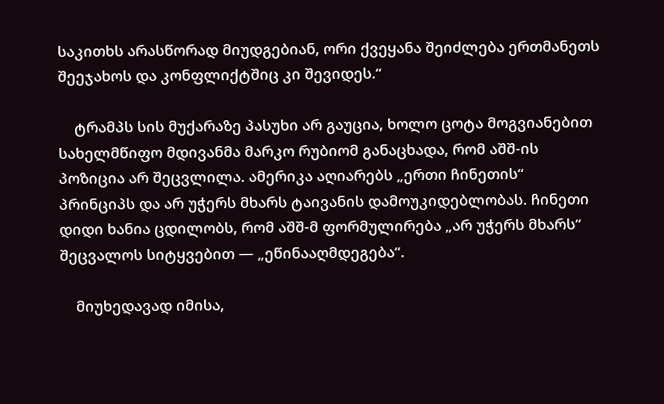საკითხს არასწორად მიუდგებიან, ორი ქვეყანა შეიძლება ერთმანეთს შეეჯახოს და კონფლიქტშიც კი შევიდეს.“

    ტრამპს სის მუქარაზე პასუხი არ გაუცია, ხოლო ცოტა მოგვიანებით სახელმწიფო მდივანმა მარკო რუბიომ განაცხადა, რომ აშშ-ის პოზიცია არ შეცვლილა. ამერიკა აღიარებს „ერთი ჩინეთის“ პრინციპს და არ უჭერს მხარს ტაივანის დამოუკიდებლობას. ჩინეთი დიდი ხანია ცდილობს, რომ აშშ-მ ფორმულირება „არ უჭერს მხარს“ შეცვალოს სიტყვებით — „ეწინააღმდეგება“.

    მიუხედავად იმისა,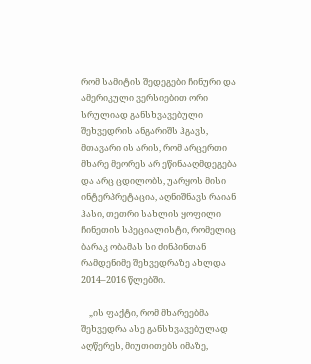რომ სამიტის შედეგები ჩინური და ამერიკული ვერსიებით ორი სრულიად განსხვავებული შეხვედრის ანგარიშს ჰგავს, მთავარი ის არის, რომ არცერთი მხარე მეორეს არ ეწინააღმდეგება და არც ცდილობს, უარყოს მისი ინტერპრეტაცია, აღნიშნავს რაიან ჰასი, თეთრი სახლის ყოფილი ჩინეთის სპეციალისტი, რომელიც ბარაკ ობამას სი ძინპინთან რამდენიმე შეხვედრაზე ახლდა 2014–2016 წლებში.

    „ის ფაქტი, რომ მხარეებმა შეხვედრა ასე განსხვავებულად აღწერეს, მიუთითებს იმაზე,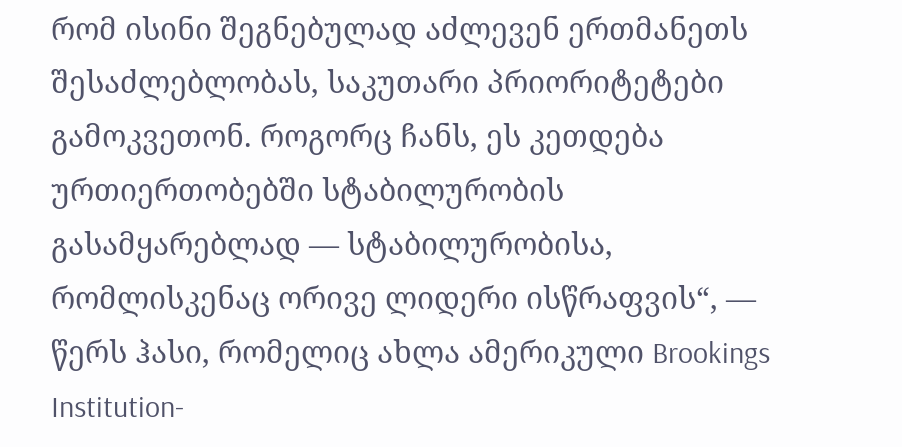რომ ისინი შეგნებულად აძლევენ ერთმანეთს შესაძლებლობას, საკუთარი პრიორიტეტები გამოკვეთონ. როგორც ჩანს, ეს კეთდება ურთიერთობებში სტაბილურობის გასამყარებლად — სტაბილურობისა, რომლისკენაც ორივე ლიდერი ისწრაფვის“, — წერს ჰასი, რომელიც ახლა ამერიკული Brookings Institution-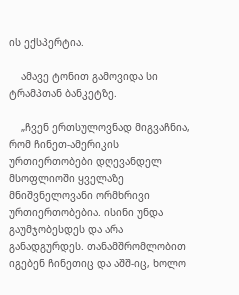ის ექსპერტია.

    ამავე ტონით გამოვიდა სი ტრამპთან ბანკეტზე.

    „ჩვენ ერთსულოვნად მიგვაჩნია, რომ ჩინეთ-ამერიკის ურთიერთობები დღევანდელ მსოფლიოში ყველაზე მნიშვნელოვანი ორმხრივი ურთიერთობებია. ისინი უნდა გაუმჯობესდეს და არა განადგურდეს. თანამშრომლობით იგებენ ჩინეთიც და აშშ-იც, ხოლო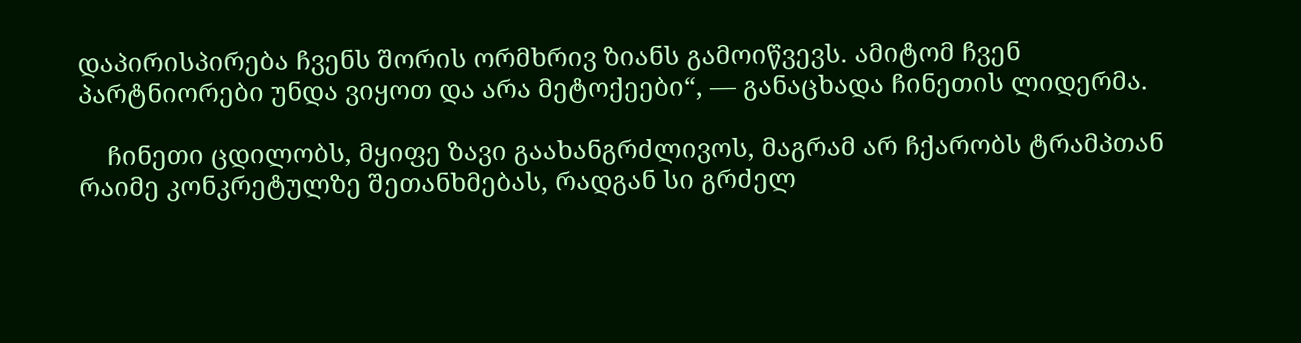დაპირისპირება ჩვენს შორის ორმხრივ ზიანს გამოიწვევს. ამიტომ ჩვენ პარტნიორები უნდა ვიყოთ და არა მეტოქეები“, — განაცხადა ჩინეთის ლიდერმა.

    ჩინეთი ცდილობს, მყიფე ზავი გაახანგრძლივოს, მაგრამ არ ჩქარობს ტრამპთან რაიმე კონკრეტულზე შეთანხმებას, რადგან სი გრძელ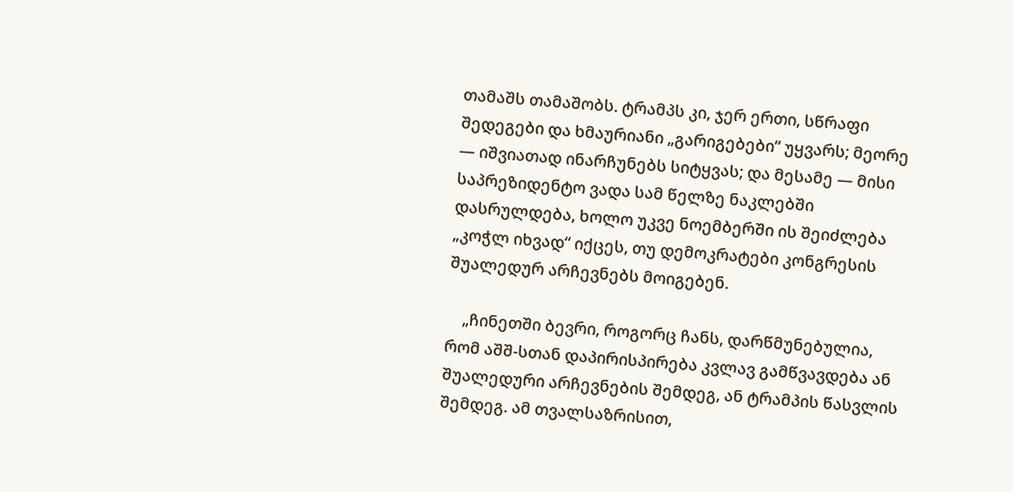თამაშს თამაშობს. ტრამპს კი, ჯერ ერთი, სწრაფი შედეგები და ხმაურიანი „გარიგებები“ უყვარს; მეორე — იშვიათად ინარჩუნებს სიტყვას; და მესამე — მისი საპრეზიდენტო ვადა სამ წელზე ნაკლებში დასრულდება, ხოლო უკვე ნოემბერში ის შეიძლება „კოჭლ იხვად“ იქცეს, თუ დემოკრატები კონგრესის შუალედურ არჩევნებს მოიგებენ.

    „ჩინეთში ბევრი, როგორც ჩანს, დარწმუნებულია, რომ აშშ-სთან დაპირისპირება კვლავ გამწვავდება ან შუალედური არჩევნების შემდეგ, ან ტრამპის წასვლის შემდეგ. ამ თვალსაზრისით,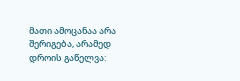მათი ამოცანაა არა შერიგება, არამედ დროის გაწელვა: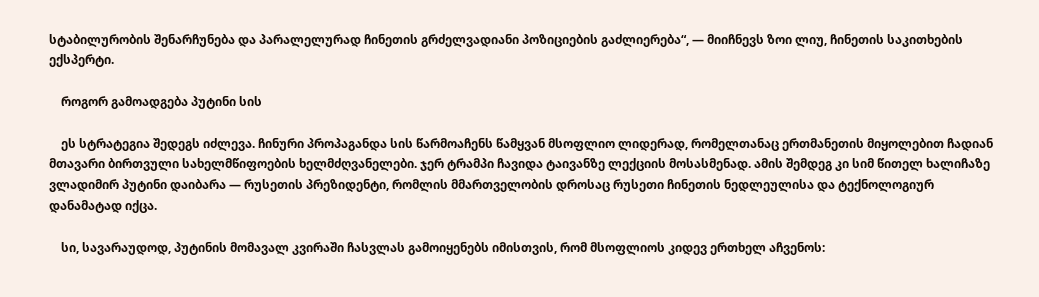სტაბილურობის შენარჩუნება და პარალელურად ჩინეთის გრძელვადიანი პოზიციების გაძლიერება“, — მიიჩნევს ზოი ლიუ, ჩინეთის საკითხების ექსპერტი.

    როგორ გამოადგება პუტინი სის

    ეს სტრატეგია შედეგს იძლევა. ჩინური პროპაგანდა სის წარმოაჩენს წამყვან მსოფლიო ლიდერად, რომელთანაც ერთმანეთის მიყოლებით ჩადიან მთავარი ბირთვული სახელმწიფოების ხელმძღვანელები. ჯერ ტრამპი ჩავიდა ტაივანზე ლექციის მოსასმენად. ამის შემდეგ კი სიმ წითელ ხალიჩაზე ვლადიმირ პუტინი დაიბარა — რუსეთის პრეზიდენტი, რომლის მმართველობის დროსაც რუსეთი ჩინეთის ნედლეულისა და ტექნოლოგიურ დანამატად იქცა.

    სი, სავარაუდოდ, პუტინის მომავალ კვირაში ჩასვლას გამოიყენებს იმისთვის, რომ მსოფლიოს კიდევ ერთხელ აჩვენოს: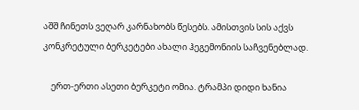აშშ ჩინეთს ვეღარ კარნახობს წესებს. ამისთვის სის აქვს კონკრეტული ბერკეტები ახალი ჰეგემონიის საჩვენებლად.

    ერთ-ერთი ასეთი ბერკეტი ომია. ტრამპი დიდი ხანია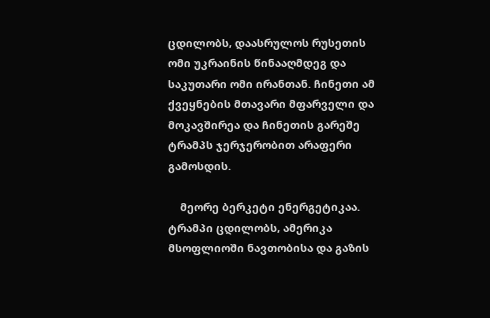ცდილობს, დაასრულოს რუსეთის ომი უკრაინის წინააღმდეგ და საკუთარი ომი ირანთან. ჩინეთი ამ ქვეყნების მთავარი მფარველი და მოკავშირეა და ჩინეთის გარეშე ტრამპს ჯერჯერობით არაფერი გამოსდის.

    მეორე ბერკეტი ენერგეტიკაა. ტრამპი ცდილობს, ამერიკა მსოფლიოში ნავთობისა და გაზის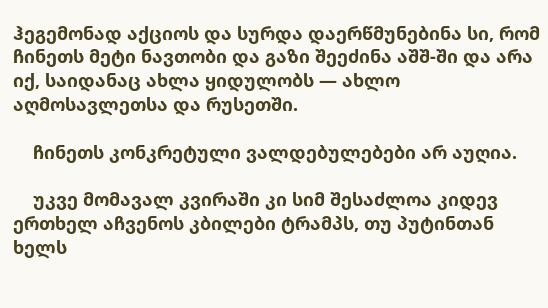ჰეგემონად აქციოს და სურდა დაერწმუნებინა სი, რომ ჩინეთს მეტი ნავთობი და გაზი შეეძინა აშშ-ში და არა იქ, საიდანაც ახლა ყიდულობს — ახლო აღმოსავლეთსა და რუსეთში.

    ჩინეთს კონკრეტული ვალდებულებები არ აუღია.

    უკვე მომავალ კვირაში კი სიმ შესაძლოა კიდევ ერთხელ აჩვენოს კბილები ტრამპს, თუ პუტინთან ხელს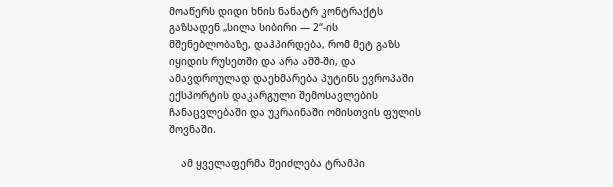მოაწერს დიდი ხნის ნანატრ კონტრაქტს გაზსადენ „სილა სიბირი — 2“-ის მშენებლობაზე, დაჰპირდება, რომ მეტ გაზს იყიდის რუსეთში და არა აშშ-ში, და ამავდროულად დაეხმარება პუტინს ევროპაში ექსპორტის დაკარგული შემოსავლების ჩანაცვლებაში და უკრაინაში ომისთვის ფულის შოვნაში.

    ამ ყველაფერმა შეიძლება ტრამპი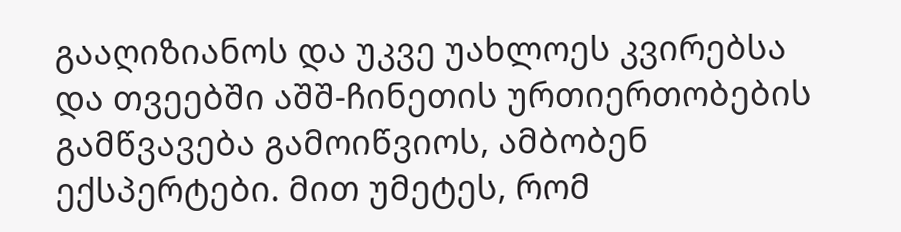გააღიზიანოს და უკვე უახლოეს კვირებსა და თვეებში აშშ-ჩინეთის ურთიერთობების გამწვავება გამოიწვიოს, ამბობენ ექსპერტები. მით უმეტეს, რომ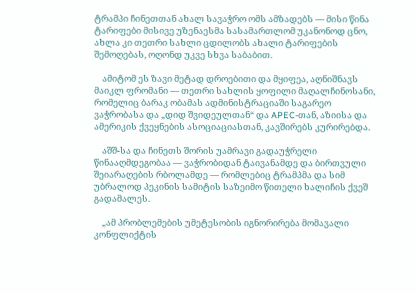ტრამპი ჩინეთთან ახალ სავაჭრო ომს ამზადებს — მისი წინა ტარიფები მისივე უზენაესმა სასამართლომ უკანონოდ ცნო, ახლა კი თეთრი სახლი ცდილობს ახალი ტარიფების შემოღებას, ოღონდ უკვე სხვა საბაბით.

    ამიტომ ეს ზავი მეტად დროებითი და მყიფეა, აღნიშნავს მაიკლ ფრომანი — თეთრი სახლის ყოფილი მაღალჩინოსანი, რომელიც ბარაკ ობამას ადმინისტრაციაში საგარეო ვაჭრობასა და „დიდ შვიდეულთან“ და APEC-თან, აზიისა და ამერიკის ქვეყნების ასოციაციასთან, კავშირებს კურირებდა.

    აშშ-სა და ჩინეთს შორის უამრავი გადაუჭრელი წინააღმდეგობაა — ვაჭრობიდან ტაივანამდე და ბირთვული შეიარაღების რბოლამდე — რომლებიც ტრამპმა და სიმ უბრალოდ პეკინის სამიტის საზეიმო წითელი ხალიჩის ქვეშ გადამალეს.

    „ამ პრობლემების უმეტესობის იგნორირება მომავალი კონფლიქტის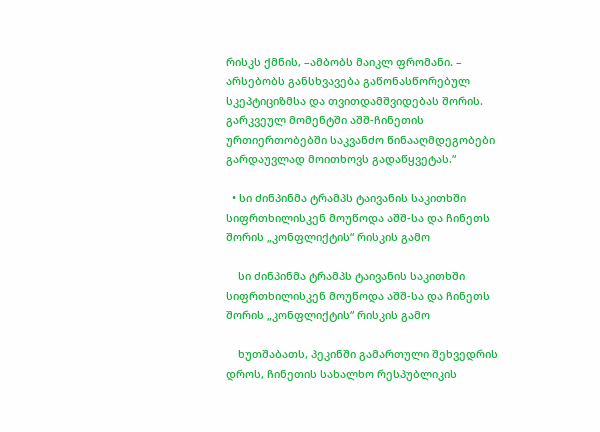რისკს ქმნის, –ამბობს მაიკლ ფრომანი. – არსებობს განსხვავება გაწონასწორებულ სკეპტიციზმსა და თვითდამშვიდებას შორის. გარკვეულ მომენტში აშშ-ჩინეთის ურთიერთობებში საკვანძო წინააღმდეგობები გარდაუვლად მოითხოვს გადაწყვეტას.“

  • სი ძინპინმა ტრამპს ტაივანის საკითხში სიფრთხილისკენ მოუწოდა აშშ-სა და ჩინეთს შორის „კონფლიქტის“ რისკის გამო

    სი ძინპინმა ტრამპს ტაივანის საკითხში სიფრთხილისკენ მოუწოდა აშშ-სა და ჩინეთს შორის „კონფლიქტის“ რისკის გამო

    ხუთშაბათს, პეკინში გამართული შეხვედრის დროს, ჩინეთის სახალხო რესპუბლიკის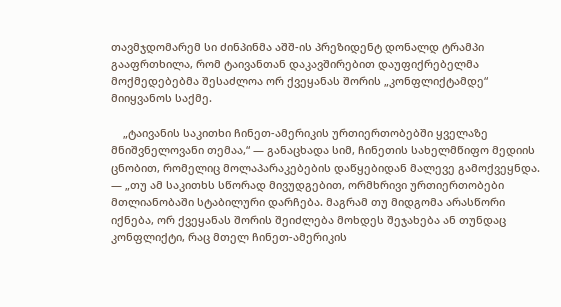თავმჯდომარემ სი ძინპინმა აშშ-ის პრეზიდენტ დონალდ ტრამპი გააფრთხილა, რომ ტაივანთან დაკავშირებით დაუფიქრებელმა მოქმედებებმა შესაძლოა ორ ქვეყანას შორის „კონფლიქტამდე“ მიიყვანოს საქმე.

    „ტაივანის საკითხი ჩინეთ-ამერიკის ურთიერთობებში ყველაზე მნიშვნელოვანი თემაა,“ — განაცხადა სიმ, ჩინეთის სახელმწიფო მედიის ცნობით, რომელიც მოლაპარაკებების დაწყებიდან მალევე გამოქვეყნდა. — „თუ ამ საკითხს სწორად მივუდგებით, ორმხრივი ურთიერთობები მთლიანობაში სტაბილური დარჩება. მაგრამ თუ მიდგომა არასწორი იქნება, ორ ქვეყანას შორის შეიძლება მოხდეს შეჯახება ან თუნდაც კონფლიქტი, რაც მთელ ჩინეთ-ამერიკის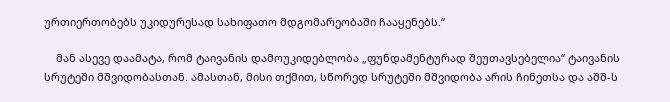ურთიერთობებს უკიდურესად სახიფათო მდგომარეობაში ჩააყენებს.“

    მან ასევე დაამატა, რომ ტაივანის დამოუკიდებლობა „ფუნდამენტურად შეუთავსებელია“ ტაივანის სრუტეში მშვიდობასთან. ამასთან, მისი თქმით, სწორედ სრუტეში მშვიდობა არის ჩინეთსა და აშშ-ს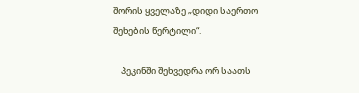შორის ყველაზე „დიდი საერთო შეხების წერტილი“.

    პეკინში შეხვედრა ორ საათს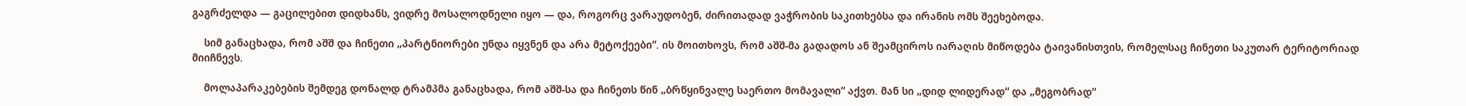გაგრძელდა — გაცილებით დიდხანს, ვიდრე მოსალოდნელი იყო — და, როგორც ვარაუდობენ, ძირითადად ვაჭრობის საკითხებსა და ირანის ომს შეეხებოდა.

    სიმ განაცხადა, რომ აშშ და ჩინეთი „პარტნიორები უნდა იყვნენ და არა მეტოქეები“. ის მოითხოვს, რომ აშშ-მა გადადოს ან შეამციროს იარაღის მიწოდება ტაივანისთვის, რომელსაც ჩინეთი საკუთარ ტერიტორიად მიიჩნევს.

    მოლაპარაკებების შემდეგ დონალდ ტრამპმა განაცხადა, რომ აშშ-სა და ჩინეთს წინ „ბრწყინვალე საერთო მომავალი“ აქვთ. მან სი „დიდ ლიდერად“ და „მეგობრად“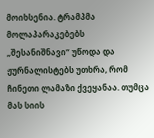მოიხსენია. ტრამპმა მოლაპარაკებებს „შესანიშნავი“ უწოდა და ჟურნალისტებს უთხრა, რომ ჩინეთი ლამაზი ქვეყანაა. თუმცა მას სიის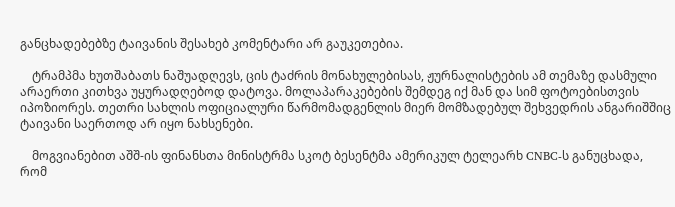განცხადებებზე ტაივანის შესახებ კომენტარი არ გაუკეთებია.

    ტრამპმა ხუთშაბათს ნაშუადღევს, ცის ტაძრის მონახულებისას, ჟურნალისტების ამ თემაზე დასმული არაერთი კითხვა უყურადღებოდ დატოვა. მოლაპარაკებების შემდეგ იქ მან და სიმ ფოტოებისთვის იპოზიორეს. თეთრი სახლის ოფიციალური წარმომადგენლის მიერ მომზადებულ შეხვედრის ანგარიშშიც ტაივანი საერთოდ არ იყო ნახსენები.

    მოგვიანებით აშშ-ის ფინანსთა მინისტრმა სკოტ ბესენტმა ამერიკულ ტელეარხ CNBC-ს განუცხადა, რომ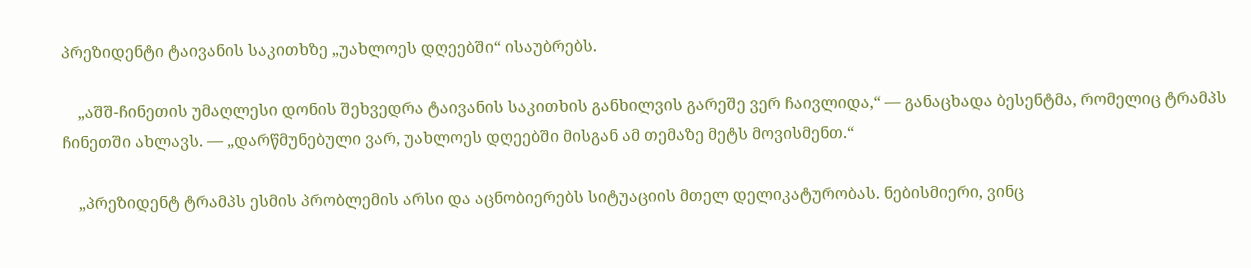პრეზიდენტი ტაივანის საკითხზე „უახლოეს დღეებში“ ისაუბრებს.

    „აშშ-ჩინეთის უმაღლესი დონის შეხვედრა ტაივანის საკითხის განხილვის გარეშე ვერ ჩაივლიდა,“ — განაცხადა ბესენტმა, რომელიც ტრამპს ჩინეთში ახლავს. — „დარწმუნებული ვარ, უახლოეს დღეებში მისგან ამ თემაზე მეტს მოვისმენთ.“

    „პრეზიდენტ ტრამპს ესმის პრობლემის არსი და აცნობიერებს სიტუაციის მთელ დელიკატურობას. ნებისმიერი, ვინც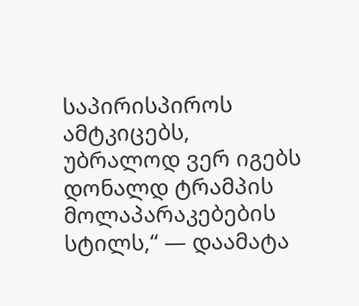საპირისპიროს ამტკიცებს, უბრალოდ ვერ იგებს დონალდ ტრამპის მოლაპარაკებების სტილს,“ — დაამატა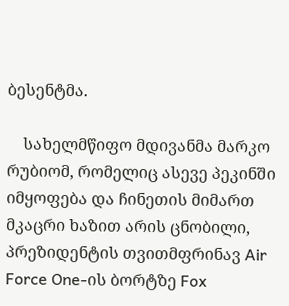ბესენტმა.

    სახელმწიფო მდივანმა მარკო რუბიომ, რომელიც ასევე პეკინში იმყოფება და ჩინეთის მიმართ მკაცრი ხაზით არის ცნობილი, პრეზიდენტის თვითმფრინავ Air Force One-ის ბორტზე Fox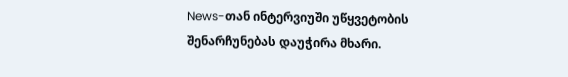News-თან ინტერვიუში უწყვეტობის შენარჩუნებას დაუჭირა მხარი.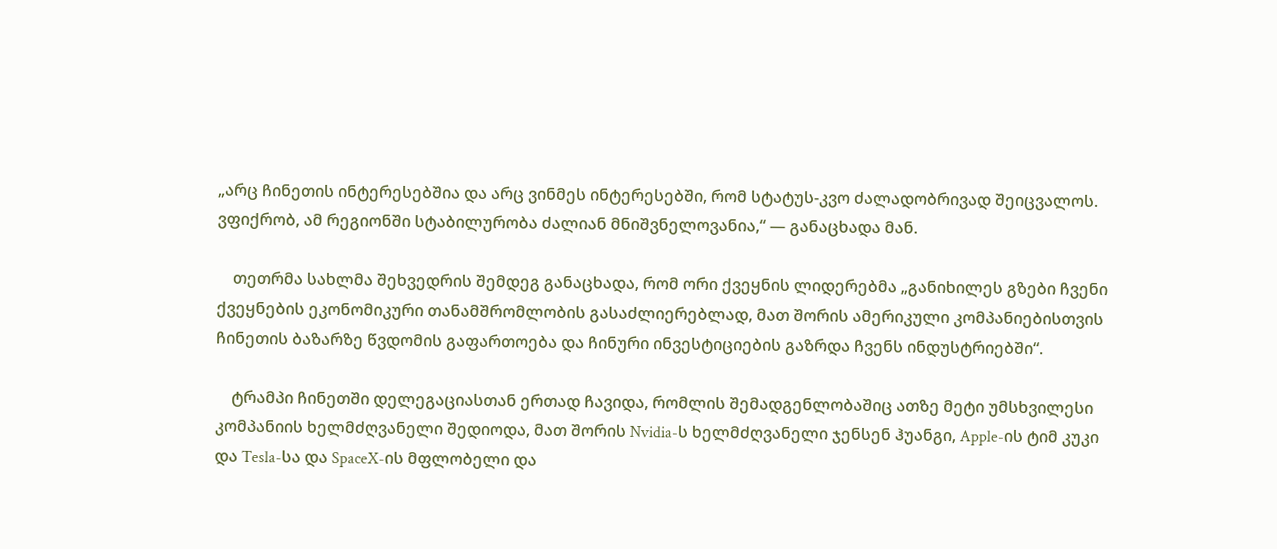„არც ჩინეთის ინტერესებშია და არც ვინმეს ინტერესებში, რომ სტატუს-კვო ძალადობრივად შეიცვალოს. ვფიქრობ, ამ რეგიონში სტაბილურობა ძალიან მნიშვნელოვანია,“ — განაცხადა მან.

    თეთრმა სახლმა შეხვედრის შემდეგ განაცხადა, რომ ორი ქვეყნის ლიდერებმა „განიხილეს გზები ჩვენი ქვეყნების ეკონომიკური თანამშრომლობის გასაძლიერებლად, მათ შორის ამერიკული კომპანიებისთვის ჩინეთის ბაზარზე წვდომის გაფართოება და ჩინური ინვესტიციების გაზრდა ჩვენს ინდუსტრიებში“.

    ტრამპი ჩინეთში დელეგაციასთან ერთად ჩავიდა, რომლის შემადგენლობაშიც ათზე მეტი უმსხვილესი კომპანიის ხელმძღვანელი შედიოდა, მათ შორის Nvidia-ს ხელმძღვანელი ჯენსენ ჰუანგი, Apple-ის ტიმ კუკი და Tesla-სა და SpaceX-ის მფლობელი და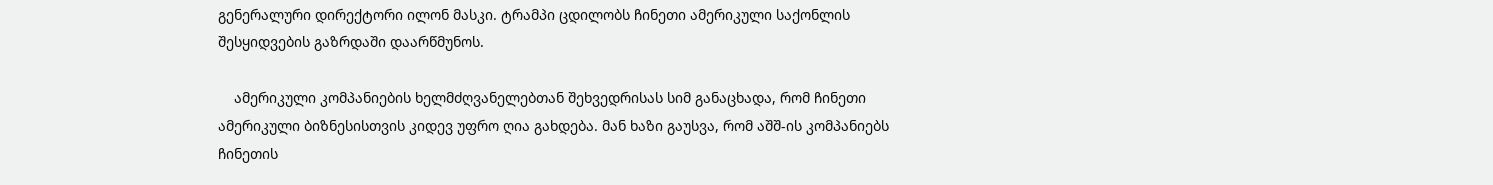გენერალური დირექტორი ილონ მასკი. ტრამპი ცდილობს ჩინეთი ამერიკული საქონლის შესყიდვების გაზრდაში დაარწმუნოს.

    ამერიკული კომპანიების ხელმძღვანელებთან შეხვედრისას სიმ განაცხადა, რომ ჩინეთი ამერიკული ბიზნესისთვის კიდევ უფრო ღია გახდება. მან ხაზი გაუსვა, რომ აშშ-ის კომპანიებს ჩინეთის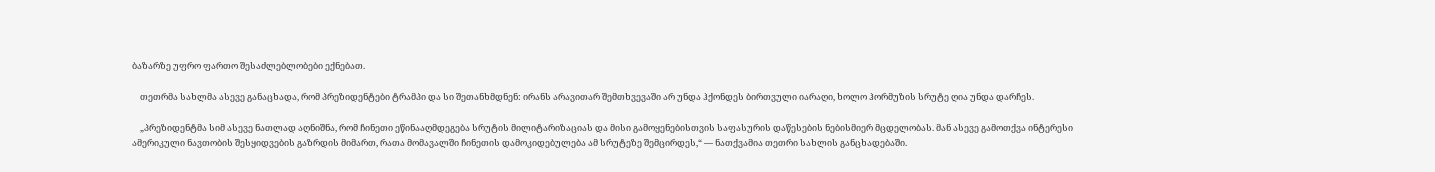ბაზარზე უფრო ფართო შესაძლებლობები ექნებათ.

    თეთრმა სახლმა ასევე განაცხადა, რომ პრეზიდენტები ტრამპი და სი შეთანხმდნენ: ირანს არავითარ შემთხვევაში არ უნდა ჰქონდეს ბირთვული იარაღი, ხოლო ჰორმუზის სრუტე ღია უნდა დარჩეს.

    „პრეზიდენტმა სიმ ასევე ნათლად აღნიშნა, რომ ჩინეთი ეწინააღმდეგება სრუტის მილიტარიზაციას და მისი გამოყენებისთვის საფასურის დაწესების ნებისმიერ მცდელობას. მან ასევე გამოთქვა ინტერესი ამერიკული ნავთობის შესყიდვების გაზრდის მიმართ, რათა მომავალში ჩინეთის დამოკიდებულება ამ სრუტეზე შემცირდეს,“ — ნათქვამია თეთრი სახლის განცხადებაში.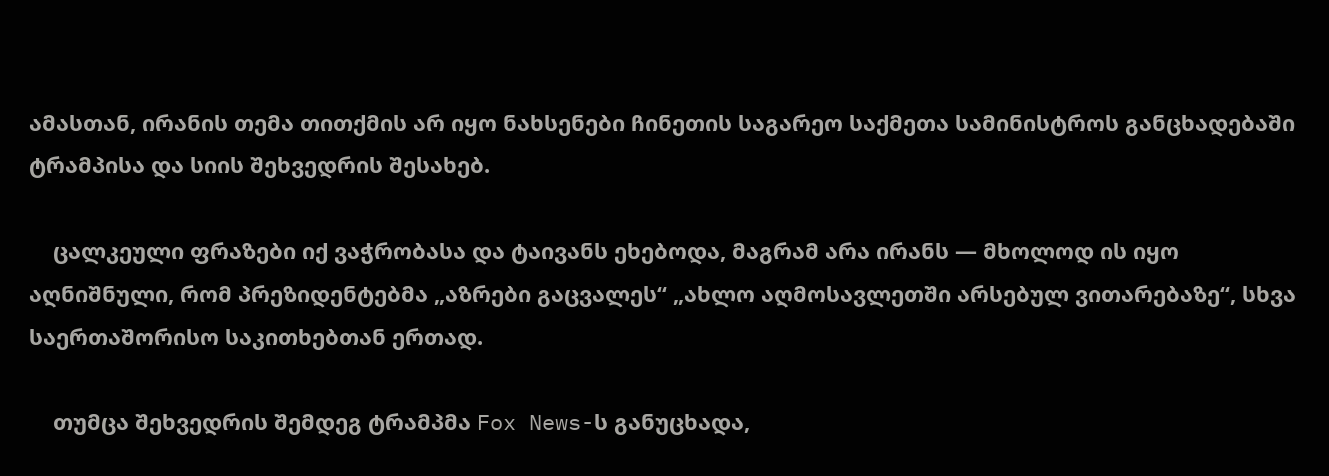ამასთან, ირანის თემა თითქმის არ იყო ნახსენები ჩინეთის საგარეო საქმეთა სამინისტროს განცხადებაში ტრამპისა და სიის შეხვედრის შესახებ.

    ცალკეული ფრაზები იქ ვაჭრობასა და ტაივანს ეხებოდა, მაგრამ არა ირანს — მხოლოდ ის იყო აღნიშნული, რომ პრეზიდენტებმა „აზრები გაცვალეს“ „ახლო აღმოსავლეთში არსებულ ვითარებაზე“, სხვა საერთაშორისო საკითხებთან ერთად.

    თუმცა შეხვედრის შემდეგ ტრამპმა Fox News-ს განუცხადა,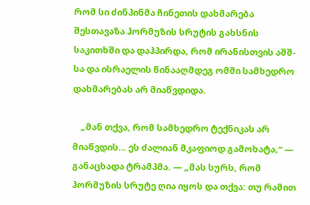რომ სი ძინპინმა ჩინეთის დახმარება შესთავაზა ჰორმუზის სრუტის გახსნის საკითხში და დაჰპირდა, რომ ირანისთვის აშშ-სა და ისრაელის წინააღმდეგ ომში სამხედრო დახმარებას არ მიაწვდიდა.

    „მან თქვა, რომ სამხედრო ტექნიკას არ მიაწვდის… ეს ძალიან მკაფიოდ გამოხატა,“ — განაცხადა ტრამპმა. — „მას სურს, რომ ჰორმუზის სრუტე ღია იყოს და თქვა: თუ რამით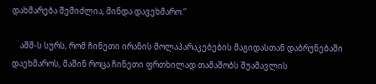დახმარება შემიძლია, მინდა დავეხმარო.“

    აშშ-ს სურს, რომ ჩინეთი ირანის მოლაპარაკებების მაგიდასთან დაბრუნებაში დაეხმაროს, მაშინ როცა ჩინეთი ფრთხილად თამაშობს შუამავლის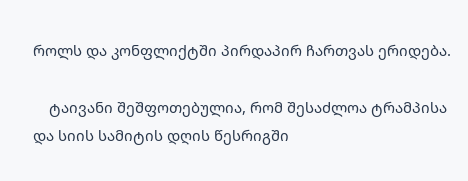როლს და კონფლიქტში პირდაპირ ჩართვას ერიდება.

    ტაივანი შეშფოთებულია, რომ შესაძლოა ტრამპისა და სიის სამიტის დღის წესრიგში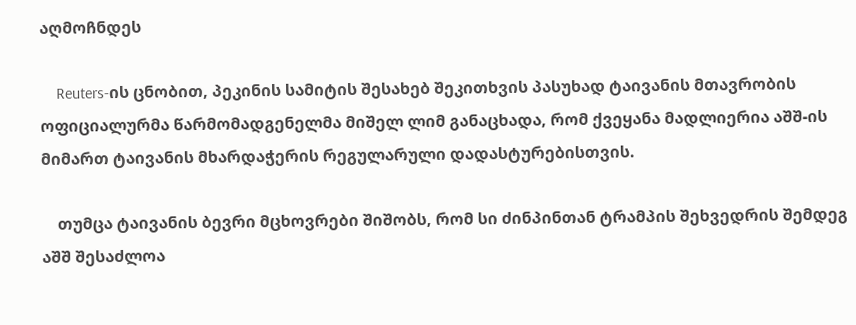აღმოჩნდეს

    Reuters-ის ცნობით, პეკინის სამიტის შესახებ შეკითხვის პასუხად ტაივანის მთავრობის ოფიციალურმა წარმომადგენელმა მიშელ ლიმ განაცხადა, რომ ქვეყანა მადლიერია აშშ-ის მიმართ ტაივანის მხარდაჭერის რეგულარული დადასტურებისთვის.

    თუმცა ტაივანის ბევრი მცხოვრები შიშობს, რომ სი ძინპინთან ტრამპის შეხვედრის შემდეგ აშშ შესაძლოა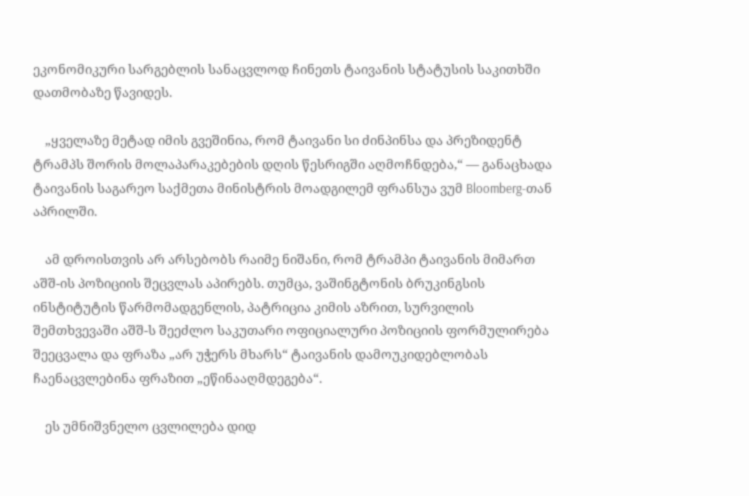ეკონომიკური სარგებლის სანაცვლოდ ჩინეთს ტაივანის სტატუსის საკითხში დათმობაზე წავიდეს.

    „ყველაზე მეტად იმის გვეშინია, რომ ტაივანი სი ძინპინსა და პრეზიდენტ ტრამპს შორის მოლაპარაკებების დღის წესრიგში აღმოჩნდება,“ — განაცხადა ტაივანის საგარეო საქმეთა მინისტრის მოადგილემ ფრანსუა ვუმ Bloomberg-თან აპრილში.

    ამ დროისთვის არ არსებობს რაიმე ნიშანი, რომ ტრამპი ტაივანის მიმართ აშშ-ის პოზიციის შეცვლას აპირებს. თუმცა, ვაშინგტონის ბრუკინგსის ინსტიტუტის წარმომადგენლის, პატრიცია კიმის აზრით, სურვილის შემთხვევაში აშშ-ს შეეძლო საკუთარი ოფიციალური პოზიციის ფორმულირება შეეცვალა და ფრაზა „არ უჭერს მხარს“ ტაივანის დამოუკიდებლობას ჩაენაცვლებინა ფრაზით „ეწინააღმდეგება“.

    ეს უმნიშვნელო ცვლილება დიდ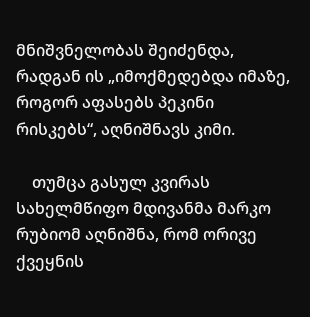მნიშვნელობას შეიძენდა, რადგან ის „იმოქმედებდა იმაზე, როგორ აფასებს პეკინი რისკებს“, აღნიშნავს კიმი.

    თუმცა გასულ კვირას სახელმწიფო მდივანმა მარკო რუბიომ აღნიშნა, რომ ორივე ქვეყნის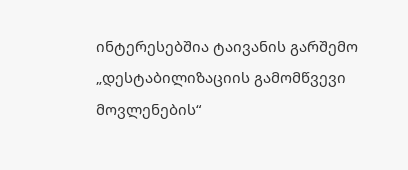ინტერესებშია ტაივანის გარშემო „დესტაბილიზაციის გამომწვევი მოვლენების“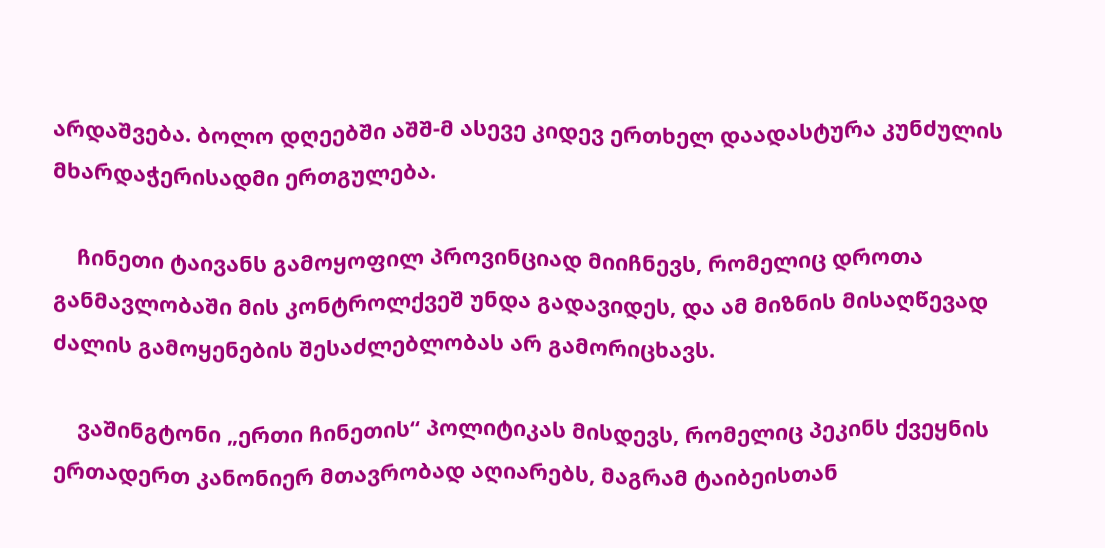არდაშვება. ბოლო დღეებში აშშ-მ ასევე კიდევ ერთხელ დაადასტურა კუნძულის მხარდაჭერისადმი ერთგულება.

    ჩინეთი ტაივანს გამოყოფილ პროვინციად მიიჩნევს, რომელიც დროთა განმავლობაში მის კონტროლქვეშ უნდა გადავიდეს, და ამ მიზნის მისაღწევად ძალის გამოყენების შესაძლებლობას არ გამორიცხავს.

    ვაშინგტონი „ერთი ჩინეთის“ პოლიტიკას მისდევს, რომელიც პეკინს ქვეყნის ერთადერთ კანონიერ მთავრობად აღიარებს, მაგრამ ტაიბეისთან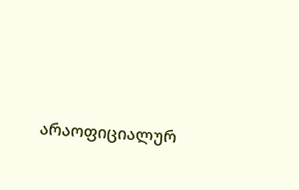არაოფიციალურ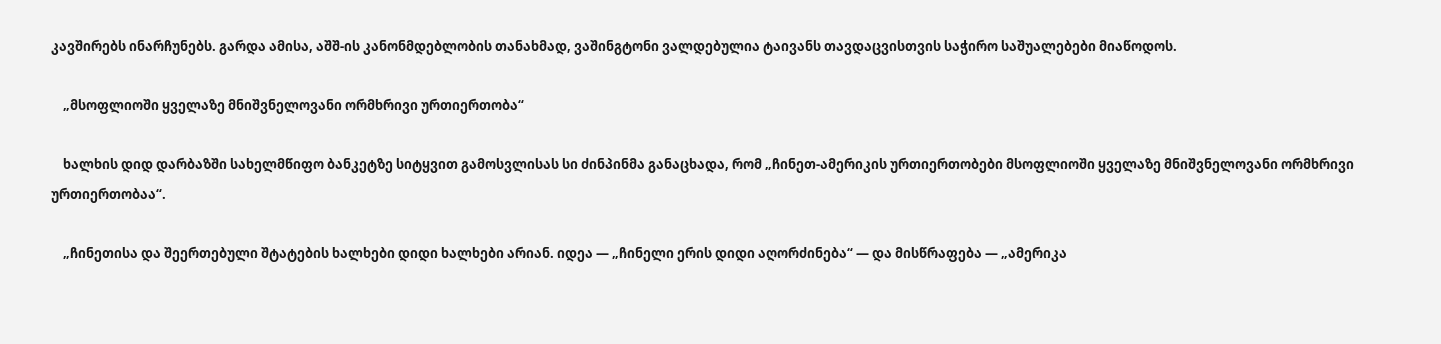კავშირებს ინარჩუნებს. გარდა ამისა, აშშ-ის კანონმდებლობის თანახმად, ვაშინგტონი ვალდებულია ტაივანს თავდაცვისთვის საჭირო საშუალებები მიაწოდოს.

    „მსოფლიოში ყველაზე მნიშვნელოვანი ორმხრივი ურთიერთობა“

    ხალხის დიდ დარბაზში სახელმწიფო ბანკეტზე სიტყვით გამოსვლისას სი ძინპინმა განაცხადა, რომ „ჩინეთ-ამერიკის ურთიერთობები მსოფლიოში ყველაზე მნიშვნელოვანი ორმხრივი ურთიერთობაა“.

    „ჩინეთისა და შეერთებული შტატების ხალხები დიდი ხალხები არიან. იდეა — „ჩინელი ერის დიდი აღორძინება“ — და მისწრაფება — „ამერიკა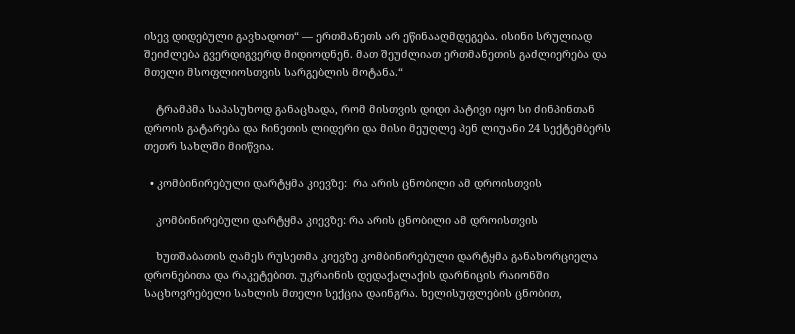ისევ დიდებული გავხადოთ“ — ერთმანეთს არ ეწინააღმდეგება. ისინი სრულიად შეიძლება გვერდიგვერდ მიდიოდნენ. მათ შეუძლიათ ერთმანეთის გაძლიერება და მთელი მსოფლიოსთვის სარგებლის მოტანა.“

    ტრამპმა საპასუხოდ განაცხადა, რომ მისთვის დიდი პატივი იყო სი ძინპინთან დროის გატარება და ჩინეთის ლიდერი და მისი მეუღლე პენ ლიუანი 24 სექტემბერს თეთრ სახლში მიიწვია.

  • კომბინირებული დარტყმა კიევზე:  რა არის ცნობილი ამ დროისთვის

    კომბინირებული დარტყმა კიევზე: რა არის ცნობილი ამ დროისთვის

    ხუთშაბათის ღამეს რუსეთმა კიევზე კომბინირებული დარტყმა განახორციელა დრონებითა და რაკეტებით. უკრაინის დედაქალაქის დარნიცის რაიონში საცხოვრებელი სახლის მთელი სექცია დაინგრა. ხელისუფლების ცნობით,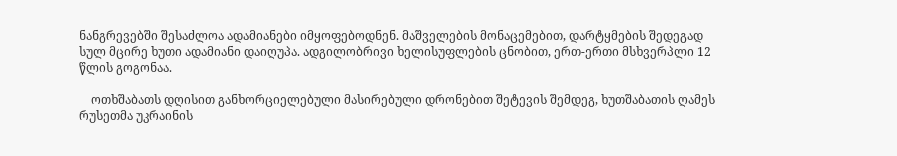ნანგრევებში შესაძლოა ადამიანები იმყოფებოდნენ. მაშველების მონაცემებით, დარტყმების შედეგად სულ მცირე ხუთი ადამიანი დაიღუპა. ადგილობრივი ხელისუფლების ცნობით, ერთ-ერთი მსხვერპლი 12 წლის გოგონაა.

    ოთხშაბათს დღისით განხორციელებული მასირებული დრონებით შეტევის შემდეგ, ხუთშაბათის ღამეს რუსეთმა უკრაინის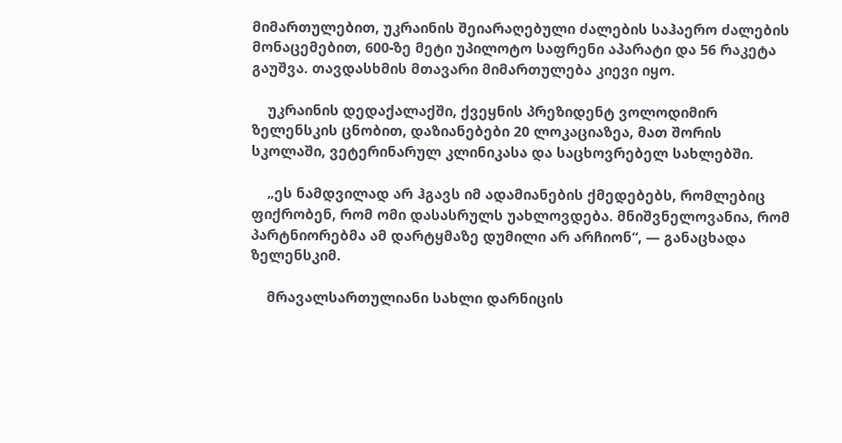მიმართულებით, უკრაინის შეიარაღებული ძალების საჰაერო ძალების მონაცემებით, 600-ზე მეტი უპილოტო საფრენი აპარატი და 56 რაკეტა გაუშვა. თავდასხმის მთავარი მიმართულება კიევი იყო.

    უკრაინის დედაქალაქში, ქვეყნის პრეზიდენტ ვოლოდიმირ ზელენსკის ცნობით, დაზიანებები 20 ლოკაციაზეა, მათ შორის სკოლაში, ვეტერინარულ კლინიკასა და საცხოვრებელ სახლებში.

    „ეს ნამდვილად არ ჰგავს იმ ადამიანების ქმედებებს, რომლებიც ფიქრობენ, რომ ომი დასასრულს უახლოვდება. მნიშვნელოვანია, რომ პარტნიორებმა ამ დარტყმაზე დუმილი არ არჩიონ“, — განაცხადა ზელენსკიმ.

    მრავალსართულიანი სახლი დარნიცის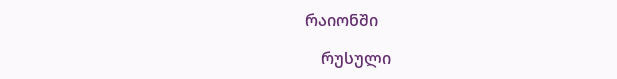რაიონში

    რუსული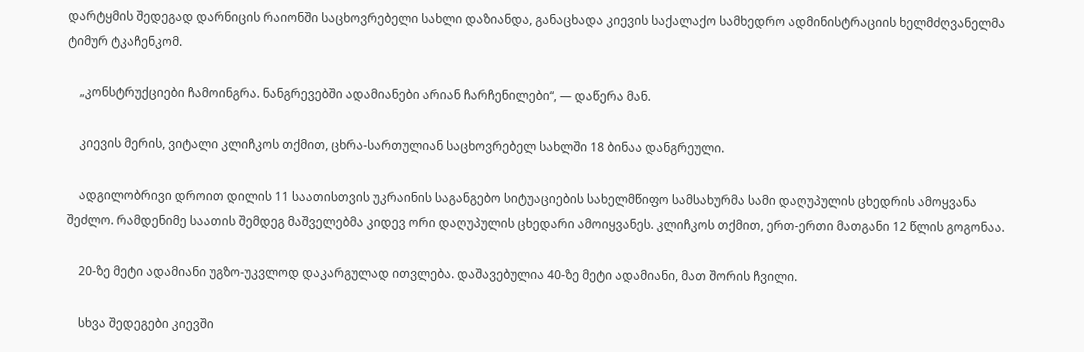დარტყმის შედეგად დარნიცის რაიონში საცხოვრებელი სახლი დაზიანდა, განაცხადა კიევის საქალაქო სამხედრო ადმინისტრაციის ხელმძღვანელმა ტიმურ ტკაჩენკომ.

    „კონსტრუქციები ჩამოინგრა. ნანგრევებში ადამიანები არიან ჩარჩენილები“, — დაწერა მან.

    კიევის მერის, ვიტალი კლიჩკოს თქმით, ცხრა-სართულიან საცხოვრებელ სახლში 18 ბინაა დანგრეული.

    ადგილობრივი დროით დილის 11 საათისთვის უკრაინის საგანგებო სიტუაციების სახელმწიფო სამსახურმა სამი დაღუპულის ცხედრის ამოყვანა შეძლო. რამდენიმე საათის შემდეგ მაშველებმა კიდევ ორი დაღუპულის ცხედარი ამოიყვანეს. კლიჩკოს თქმით, ერთ-ერთი მათგანი 12 წლის გოგონაა.

    20-ზე მეტი ადამიანი უგზო-უკვლოდ დაკარგულად ითვლება. დაშავებულია 40-ზე მეტი ადამიანი, მათ შორის ჩვილი.

    სხვა შედეგები კიევში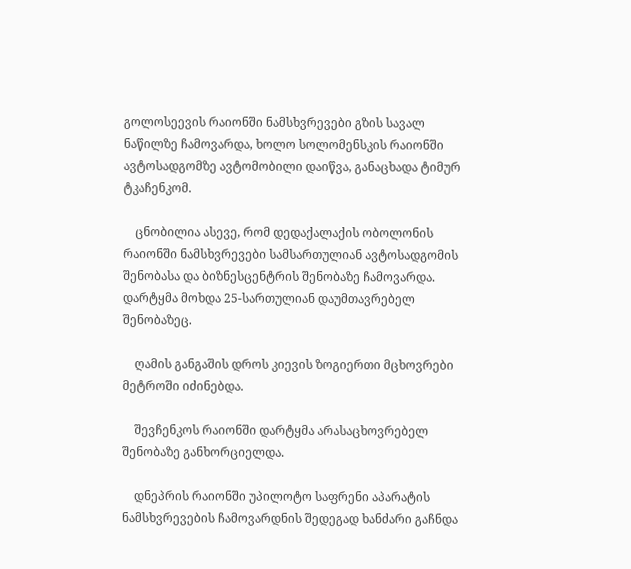გოლოსეევის რაიონში ნამსხვრევები გზის სავალ ნაწილზე ჩამოვარდა, ხოლო სოლომენსკის რაიონში ავტოსადგომზე ავტომობილი დაიწვა, განაცხადა ტიმურ ტკაჩენკომ.

    ცნობილია ასევე, რომ დედაქალაქის ობოლონის რაიონში ნამსხვრევები სამსართულიან ავტოსადგომის შენობასა და ბიზნესცენტრის შენობაზე ჩამოვარდა. დარტყმა მოხდა 25-სართულიან დაუმთავრებელ შენობაზეც.

    ღამის განგაშის დროს კიევის ზოგიერთი მცხოვრები მეტროში იძინებდა.

    შევჩენკოს რაიონში დარტყმა არასაცხოვრებელ შენობაზე განხორციელდა.

    დნეპრის რაიონში უპილოტო საფრენი აპარატის ნამსხვრევების ჩამოვარდნის შედეგად ხანძარი გაჩნდა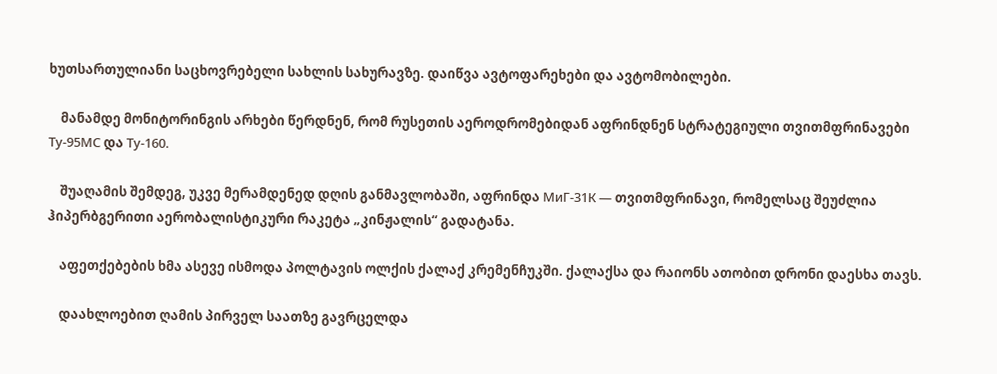ხუთსართულიანი საცხოვრებელი სახლის სახურავზე. დაიწვა ავტოფარეხები და ავტომობილები.

    მანამდე მონიტორინგის არხები წერდნენ, რომ რუსეთის აეროდრომებიდან აფრინდნენ სტრატეგიული თვითმფრინავები Ту-95МС და Ту-160.

    შუაღამის შემდეგ, უკვე მერამდენედ დღის განმავლობაში, აფრინდა МиГ-31К — თვითმფრინავი, რომელსაც შეუძლია ჰიპერბგერითი აერობალისტიკური რაკეტა „კინჟალის“ გადატანა.

    აფეთქებების ხმა ასევე ისმოდა პოლტავის ოლქის ქალაქ კრემენჩუკში. ქალაქსა და რაიონს ათობით დრონი დაესხა თავს.

    დაახლოებით ღამის პირველ საათზე გავრცელდა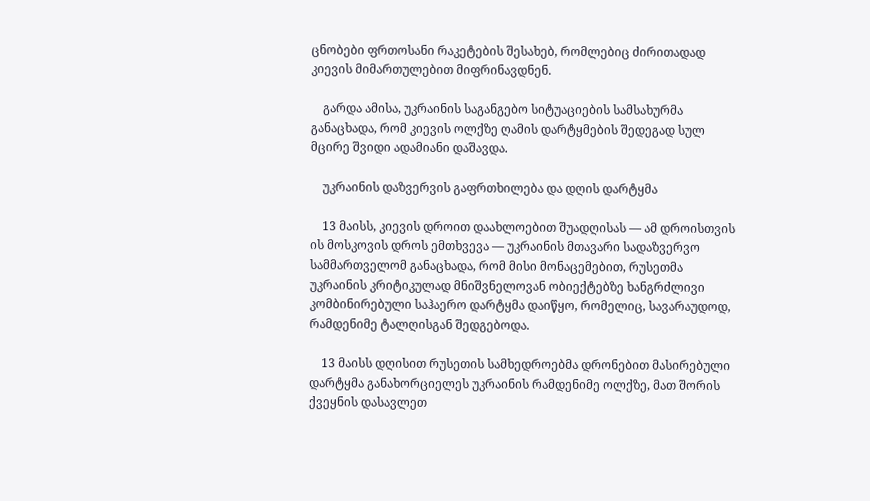ცნობები ფრთოსანი რაკეტების შესახებ, რომლებიც ძირითადად კიევის მიმართულებით მიფრინავდნენ.

    გარდა ამისა, უკრაინის საგანგებო სიტუაციების სამსახურმა განაცხადა, რომ კიევის ოლქზე ღამის დარტყმების შედეგად სულ მცირე შვიდი ადამიანი დაშავდა.

    უკრაინის დაზვერვის გაფრთხილება და დღის დარტყმა

    13 მაისს, კიევის დროით დაახლოებით შუადღისას — ამ დროისთვის ის მოსკოვის დროს ემთხვევა — უკრაინის მთავარი სადაზვერვო სამმართველომ განაცხადა, რომ მისი მონაცემებით, რუსეთმა უკრაინის კრიტიკულად მნიშვნელოვან ობიექტებზე ხანგრძლივი კომბინირებული საჰაერო დარტყმა დაიწყო, რომელიც, სავარაუდოდ, რამდენიმე ტალღისგან შედგებოდა.

    13 მაისს დღისით რუსეთის სამხედროებმა დრონებით მასირებული დარტყმა განახორციელეს უკრაინის რამდენიმე ოლქზე, მათ შორის ქვეყნის დასავლეთ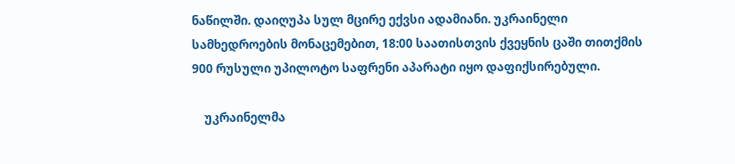ნაწილში. დაიღუპა სულ მცირე ექვსი ადამიანი. უკრაინელი სამხედროების მონაცემებით, 18:00 საათისთვის ქვეყნის ცაში თითქმის 900 რუსული უპილოტო საფრენი აპარატი იყო დაფიქსირებული.

    უკრაინელმა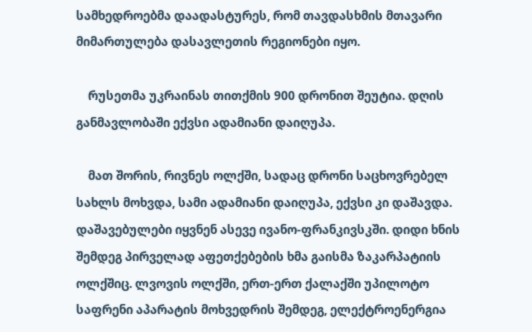სამხედროებმა დაადასტურეს, რომ თავდასხმის მთავარი მიმართულება დასავლეთის რეგიონები იყო.

    რუსეთმა უკრაინას თითქმის 900 დრონით შეუტია. დღის განმავლობაში ექვსი ადამიანი დაიღუპა.

    მათ შორის, რივნეს ოლქში, სადაც დრონი საცხოვრებელ სახლს მოხვდა, სამი ადამიანი დაიღუპა, ექვსი კი დაშავდა. დაშავებულები იყვნენ ასევე ივანო-ფრანკივსკში. დიდი ხნის შემდეგ პირველად აფეთქებების ხმა გაისმა ზაკარპატიის ოლქშიც. ლვოვის ოლქში, ერთ-ერთ ქალაქში უპილოტო საფრენი აპარატის მოხვედრის შემდეგ, ელექტროენერგია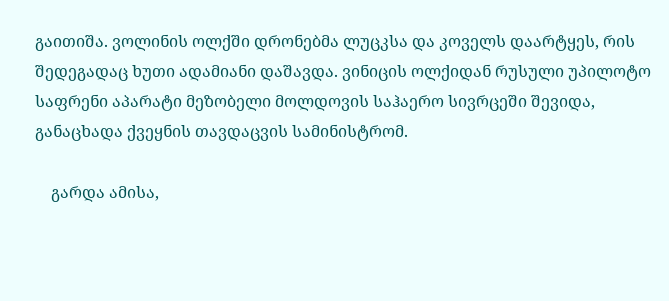გაითიშა. ვოლინის ოლქში დრონებმა ლუცკსა და კოველს დაარტყეს, რის შედეგადაც ხუთი ადამიანი დაშავდა. ვინიცის ოლქიდან რუსული უპილოტო საფრენი აპარატი მეზობელი მოლდოვის საჰაერო სივრცეში შევიდა, განაცხადა ქვეყნის თავდაცვის სამინისტრომ.

    გარდა ამისა,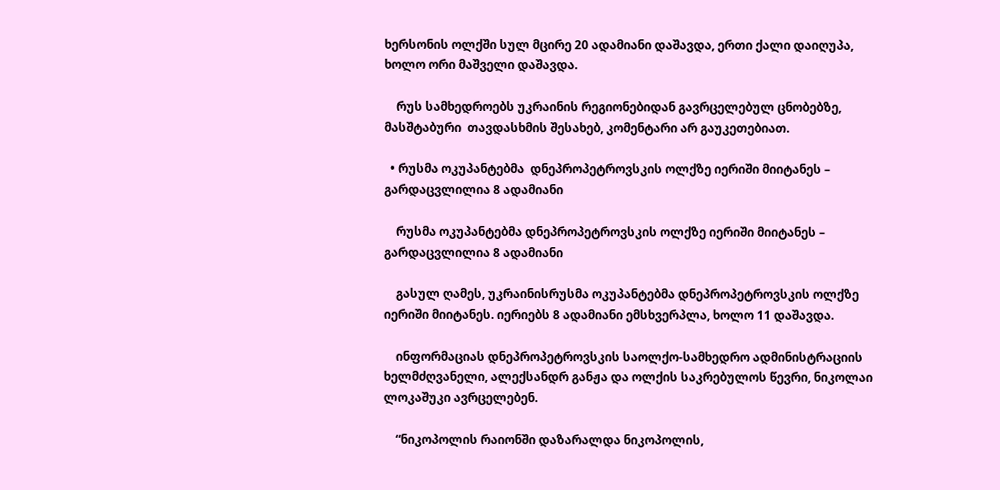ხერსონის ოლქში სულ მცირე 20 ადამიანი დაშავდა, ერთი ქალი დაიღუპა, ხოლო ორი მაშველი დაშავდა.

    რუს სამხედროებს უკრაინის რეგიონებიდან გავრცელებულ ცნობებზე, მასშტაბური  თავდასხმის შესახებ, კომენტარი არ გაუკეთებიათ.

  • რუსმა ოკუპანტებმა  დნეპროპეტროვსკის ოლქზე იერიში მიიტანეს –  გარდაცვლილია 8 ადამიანი

    რუსმა ოკუპანტებმა დნეპროპეტროვსკის ოლქზე იერიში მიიტანეს –  გარდაცვლილია 8 ადამიანი

    გასულ ღამეს, უკრაინისრუსმა ოკუპანტებმა დნეპროპეტროვსკის ოლქზე იერიში მიიტანეს. იერიებს 8 ადამიანი ემსხვერპლა, ხოლო 11 დაშავდა.

    ინფორმაციას დნეპროპეტროვსკის საოლქო-სამხედრო ადმინისტრაციის ხელმძღვანელი, ალექსანდრ განჟა და ოლქის საკრებულოს წევრი, ნიკოლაი ლოკაშუკი ავრცელებენ.

    “ნიკოპოლის რაიონში დაზარალდა ნიკოპოლის,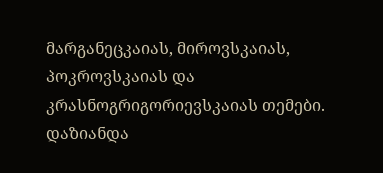მარგანეცკაიას, მიროვსკაიას, პოკროვსკაიას და კრასნოგრიგორიევსკაიას თემები. დაზიანდა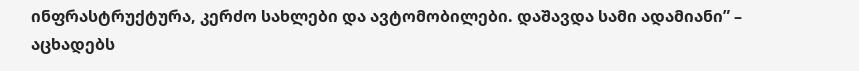ინფრასტრუქტურა, კერძო სახლები და ავტომობილები. დაშავდა სამი ადამიანი” – აცხადებს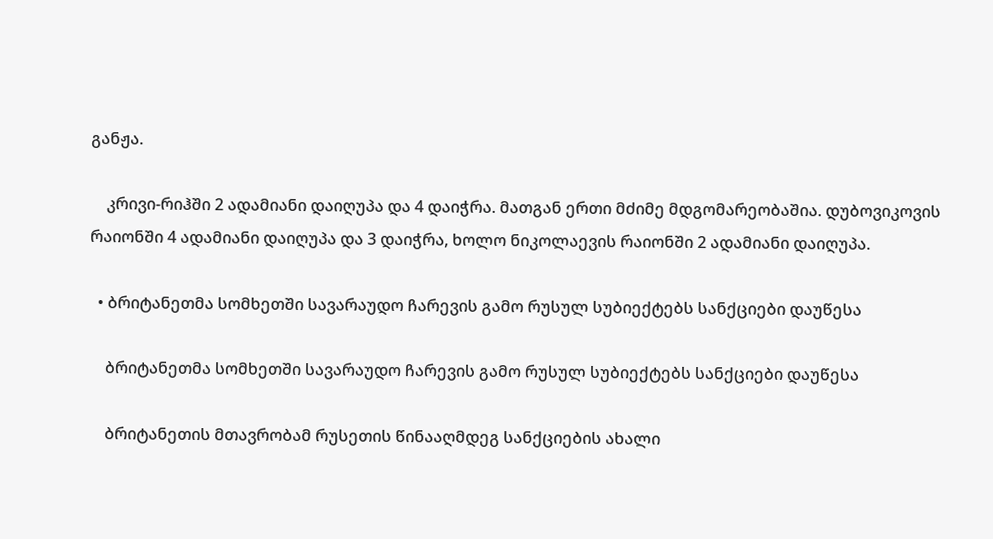განჟა.

    კრივი-რიჰში 2 ადამიანი დაიღუპა და 4 დაიჭრა. მათგან ერთი მძიმე მდგომარეობაშია. დუბოვიკოვის რაიონში 4 ადამიანი დაიღუპა და 3 დაიჭრა, ხოლო ნიკოლაევის რაიონში 2 ადამიანი დაიღუპა.

  • ბრიტანეთმა სომხეთში სავარაუდო ჩარევის გამო რუსულ სუბიექტებს სანქციები დაუწესა

    ბრიტანეთმა სომხეთში სავარაუდო ჩარევის გამო რუსულ სუბიექტებს სანქციები დაუწესა

    ბრიტანეთის მთავრობამ რუსეთის წინააღმდეგ სანქციების ახალი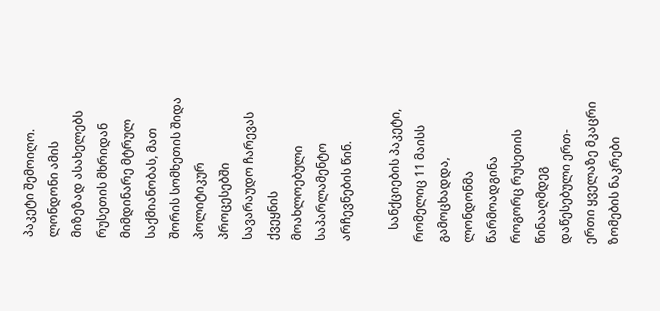პაკეტი შემოიღო. ლონდონი ამის მიზეზად ასახელებს რუსეთის მხრიდან მიმდინარე მტრულ საქმიანობას, მათ შორის სომხეთის შიდა პოლიტიკურ პროცესებში სავარაუდო ჩარევას ქვეყნის მოახლოებული საპარლამენტო არჩევნების წინ.

    სანქციების პაკეტი, რომელიც 11 მაისს გამოცხადდა, ლონდონმა წარმოადგინა როგორც რუსეთის წინააღმდეგ დაწესებული ერთ-ერთი ყველაზე მკაცრი ზომების ნაკრები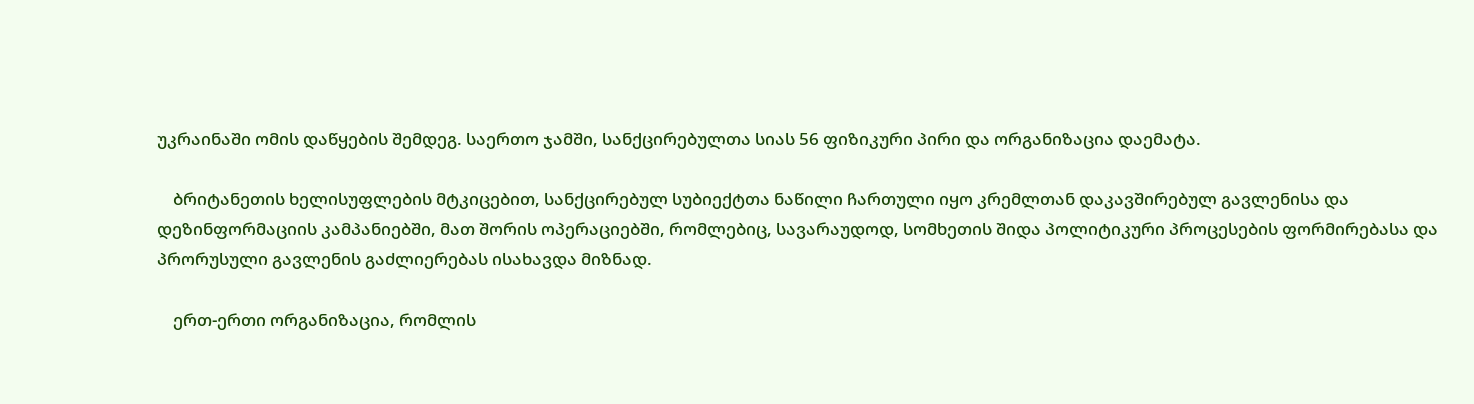უკრაინაში ომის დაწყების შემდეგ. საერთო ჯამში, სანქცირებულთა სიას 56 ფიზიკური პირი და ორგანიზაცია დაემატა.

    ბრიტანეთის ხელისუფლების მტკიცებით, სანქცირებულ სუბიექტთა ნაწილი ჩართული იყო კრემლთან დაკავშირებულ გავლენისა და დეზინფორმაციის კამპანიებში, მათ შორის ოპერაციებში, რომლებიც, სავარაუდოდ, სომხეთის შიდა პოლიტიკური პროცესების ფორმირებასა და პრორუსული გავლენის გაძლიერებას ისახავდა მიზნად.

    ერთ-ერთი ორგანიზაცია, რომლის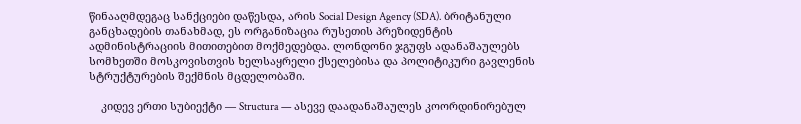წინააღმდეგაც სანქციები დაწესდა, არის Social Design Agency (SDA). ბრიტანული განცხადების თანახმად, ეს ორგანიზაცია რუსეთის პრეზიდენტის ადმინისტრაციის მითითებით მოქმედებდა. ლონდონი ჯგუფს ადანაშაულებს სომხეთში მოსკოვისთვის ხელსაყრელი ქსელებისა და პოლიტიკური გავლენის სტრუქტურების შექმნის მცდელობაში.

    კიდევ ერთი სუბიექტი — Structura — ასევე დაადანაშაულეს კოორდინირებულ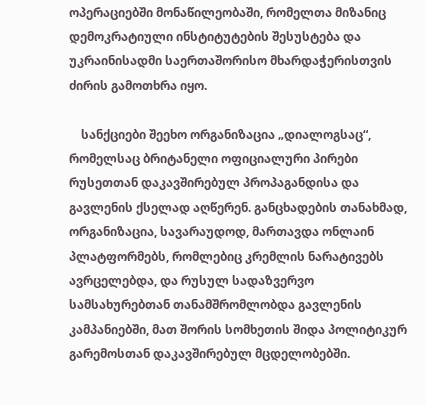ოპერაციებში მონაწილეობაში, რომელთა მიზანიც დემოკრატიული ინსტიტუტების შესუსტება და უკრაინისადმი საერთაშორისო მხარდაჭერისთვის ძირის გამოთხრა იყო.

    სანქციები შეეხო ორგანიზაცია „დიალოგსაც“, რომელსაც ბრიტანელი ოფიციალური პირები რუსეთთან დაკავშირებულ პროპაგანდისა და გავლენის ქსელად აღწერენ. განცხადების თანახმად, ორგანიზაცია, სავარაუდოდ, მართავდა ონლაინ პლატფორმებს, რომლებიც კრემლის ნარატივებს ავრცელებდა, და რუსულ სადაზვერვო სამსახურებთან თანამშრომლობდა გავლენის კამპანიებში, მათ შორის სომხეთის შიდა პოლიტიკურ გარემოსთან დაკავშირებულ მცდელობებში.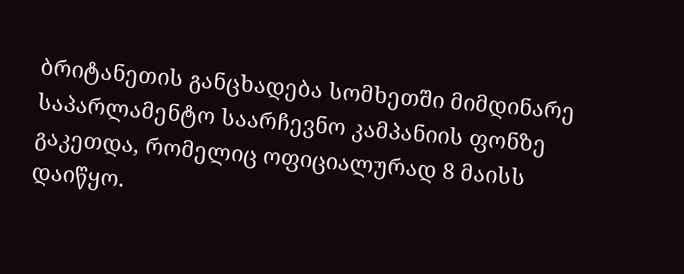ბრიტანეთის განცხადება სომხეთში მიმდინარე საპარლამენტო საარჩევნო კამპანიის ფონზე გაკეთდა, რომელიც ოფიციალურად 8 მაისს დაიწყო.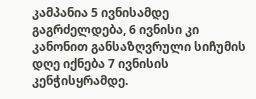კამპანია 5 ივნისამდე გაგრძელდება, 6 ივნისი კი კანონით განსაზღვრული სიჩუმის დღე იქნება 7 ივნისის კენჭისყრამდე.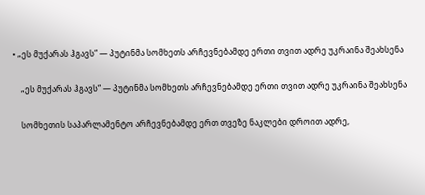• „ეს მუქარას ჰგავს“ — პუტინმა სომხეთს არჩევნებამდე ერთი თვით ადრე უკრაინა შეახსენა

    „ეს მუქარას ჰგავს“ — პუტინმა სომხეთს არჩევნებამდე ერთი თვით ადრე უკრაინა შეახსენა

    სომხეთის საპარლამენტო არჩევნებამდე ერთ თვეზე ნაკლები დროით ადრე,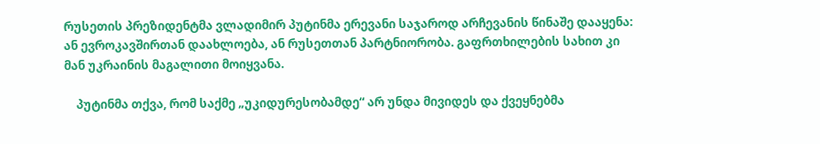რუსეთის პრეზიდენტმა ვლადიმირ პუტინმა ერევანი საჯაროდ არჩევანის წინაშე დააყენა: ან ევროკავშირთან დაახლოება, ან რუსეთთან პარტნიორობა. გაფრთხილების სახით კი მან უკრაინის მაგალითი მოიყვანა.

    პუტინმა თქვა, რომ საქმე „უკიდურესობამდე“ არ უნდა მივიდეს და ქვეყნებმა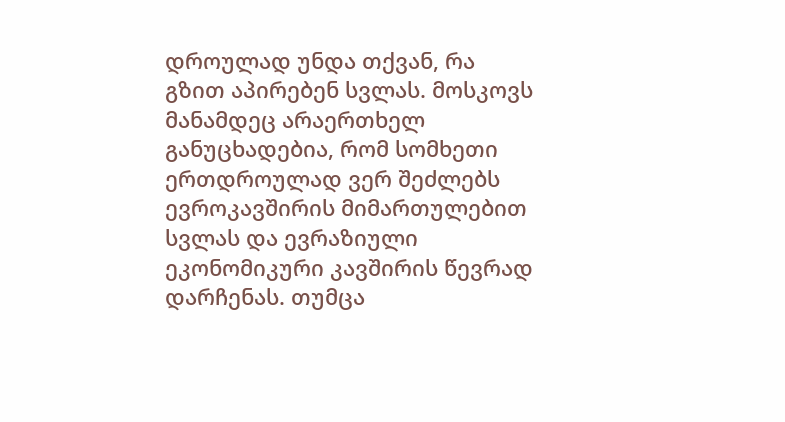დროულად უნდა თქვან, რა გზით აპირებენ სვლას. მოსკოვს მანამდეც არაერთხელ განუცხადებია, რომ სომხეთი ერთდროულად ვერ შეძლებს ევროკავშირის მიმართულებით სვლას და ევრაზიული ეკონომიკური კავშირის წევრად დარჩენას. თუმცა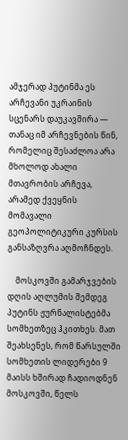ამჯერად პუტინმა ეს არჩევანი უკრაინის სცენარს დაუკავშირა — თანაც იმ არჩევნების წინ, რომელიც შესაძლოა არა მხოლოდ ახალი მთავრობის არჩევა, არამედ ქვეყნის მომავალი გეოპოლიტიკური კურსის განსაზღვრა აღმოჩნდეს.

    მოსკოვში გამარჯვების დღის აღლუმის შემდეგ პუტინს ჟურნალისტებმა სომხეთზეც ჰკითხეს. მათ შეახსენეს, რომ წარსულში სომხეთის ლიდერები 9 მაისს ხშირად ჩადიოდნენ მოსკოვში, წელს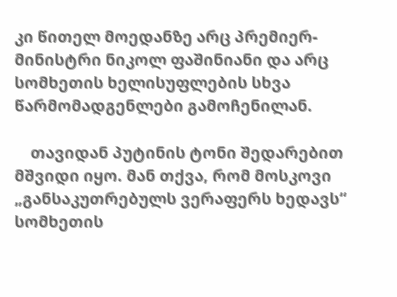კი წითელ მოედანზე არც პრემიერ-მინისტრი ნიკოლ ფაშინიანი და არც სომხეთის ხელისუფლების სხვა წარმომადგენლები გამოჩენილან.

    თავიდან პუტინის ტონი შედარებით მშვიდი იყო. მან თქვა, რომ მოსკოვი „განსაკუთრებულს ვერაფერს ხედავს“ სომხეთის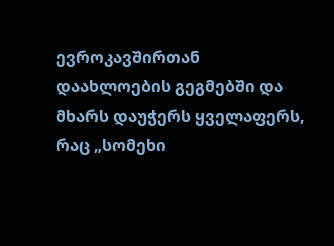ევროკავშირთან დაახლოების გეგმებში და მხარს დაუჭერს ყველაფერს, რაც „სომეხი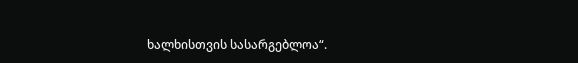ხალხისთვის სასარგებლოა“.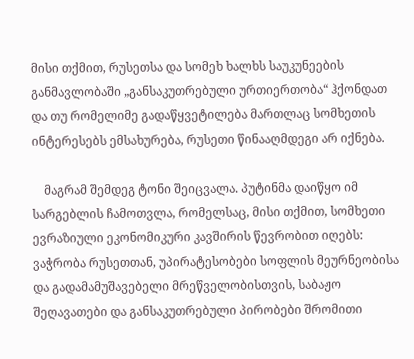მისი თქმით, რუსეთსა და სომეხ ხალხს საუკუნეების განმავლობაში „განსაკუთრებული ურთიერთობა“ ჰქონდათ და თუ რომელიმე გადაწყვეტილება მართლაც სომხეთის ინტერესებს ემსახურება, რუსეთი წინააღმდეგი არ იქნება.

    მაგრამ შემდეგ ტონი შეიცვალა. პუტინმა დაიწყო იმ სარგებლის ჩამოთვლა, რომელსაც, მისი თქმით, სომხეთი ევრაზიული ეკონომიკური კავშირის წევრობით იღებს: ვაჭრობა რუსეთთან, უპირატესობები სოფლის მეურნეობისა და გადამამუშავებელი მრეწველობისთვის, საბაჟო შეღავათები და განსაკუთრებული პირობები შრომითი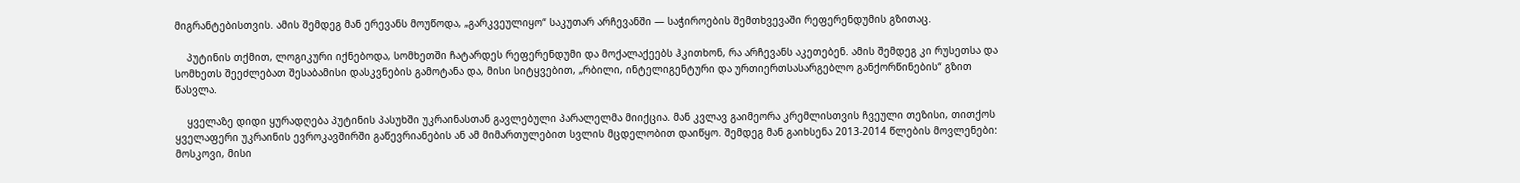მიგრანტებისთვის. ამის შემდეგ მან ერევანს მოუწოდა, „გარკვეულიყო“ საკუთარ არჩევანში — საჭიროების შემთხვევაში რეფერენდუმის გზითაც.

    პუტინის თქმით, ლოგიკური იქნებოდა, სომხეთში ჩატარდეს რეფერენდუმი და მოქალაქეებს ჰკითხონ, რა არჩევანს აკეთებენ. ამის შემდეგ კი რუსეთსა და სომხეთს შეეძლებათ შესაბამისი დასკვნების გამოტანა და, მისი სიტყვებით, „რბილი, ინტელიგენტური და ურთიერთსასარგებლო განქორწინების“ გზით წასვლა.

    ყველაზე დიდი ყურადღება პუტინის პასუხში უკრაინასთან გავლებული პარალელმა მიიქცია. მან კვლავ გაიმეორა კრემლისთვის ჩვეული თეზისი, თითქოს ყველაფერი უკრაინის ევროკავშირში გაწევრიანების ან ამ მიმართულებით სვლის მცდელობით დაიწყო. შემდეგ მან გაიხსენა 2013-2014 წლების მოვლენები: მოსკოვი, მისი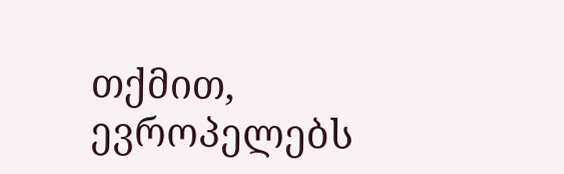თქმით, ევროპელებს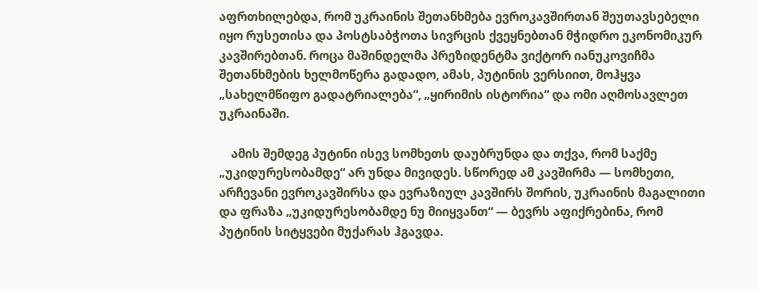აფრთხილებდა, რომ უკრაინის შეთანხმება ევროკავშირთან შეუთავსებელი იყო რუსეთისა და პოსტსაბჭოთა სივრცის ქვეყნებთან მჭიდრო ეკონომიკურ კავშირებთან. როცა მაშინდელმა პრეზიდენტმა ვიქტორ იანუკოვიჩმა შეთანხმების ხელმოწერა გადადო, ამას, პუტინის ვერსიით, მოჰყვა „სახელმწიფო გადატრიალება“, „ყირიმის ისტორია“ და ომი აღმოსავლეთ უკრაინაში.

    ამის შემდეგ პუტინი ისევ სომხეთს დაუბრუნდა და თქვა, რომ საქმე „უკიდურესობამდე“ არ უნდა მივიდეს. სწორედ ამ კავშირმა — სომხეთი, არჩევანი ევროკავშირსა და ევრაზიულ კავშირს შორის, უკრაინის მაგალითი და ფრაზა „უკიდურესობამდე ნუ მიიყვანთ“ — ბევრს აფიქრებინა, რომ პუტინის სიტყვები მუქარას ჰგავდა.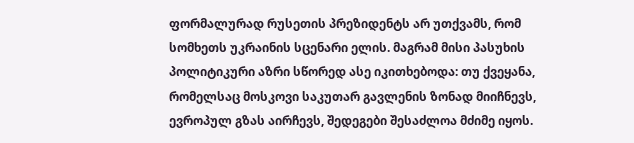ფორმალურად რუსეთის პრეზიდენტს არ უთქვამს, რომ სომხეთს უკრაინის სცენარი ელის. მაგრამ მისი პასუხის პოლიტიკური აზრი სწორედ ასე იკითხებოდა: თუ ქვეყანა, რომელსაც მოსკოვი საკუთარ გავლენის ზონად მიიჩნევს, ევროპულ გზას აირჩევს, შედეგები შესაძლოა მძიმე იყოს.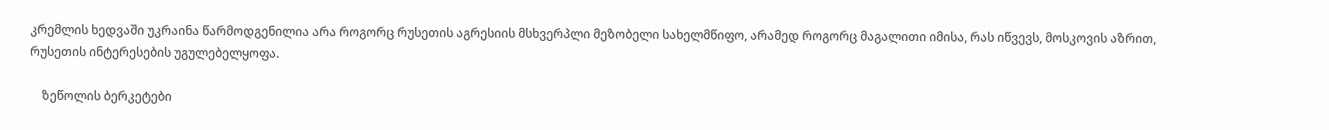კრემლის ხედვაში უკრაინა წარმოდგენილია არა როგორც რუსეთის აგრესიის მსხვერპლი მეზობელი სახელმწიფო, არამედ როგორც მაგალითი იმისა, რას იწვევს, მოსკოვის აზრით, რუსეთის ინტერესების უგულებელყოფა.

    ზეწოლის ბერკეტები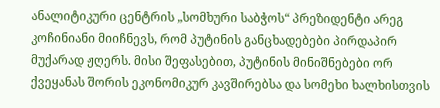ანალიტიკური ცენტრის „სომხური საბჭოს“ პრეზიდენტი არეგ კოჩინიანი მიიჩნევს, რომ პუტინის განცხადებები პირდაპირ მუქარად ჟღერს. მისი შეფასებით, პუტინის მინიშნებები ორ ქვეყანას შორის ეკონომიკურ კავშირებსა და სომეხი ხალხისთვის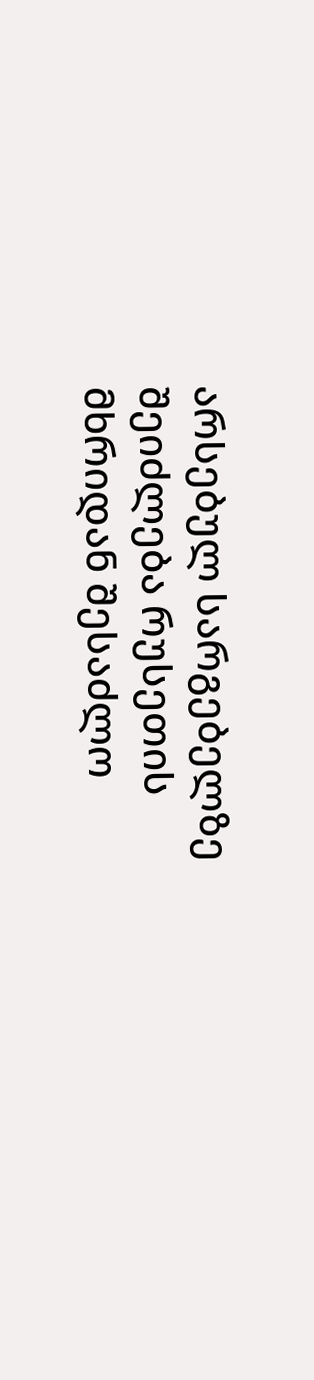არსებულ სარგებელზე შეიძლება რუსეთის მხრიდან შესაძლო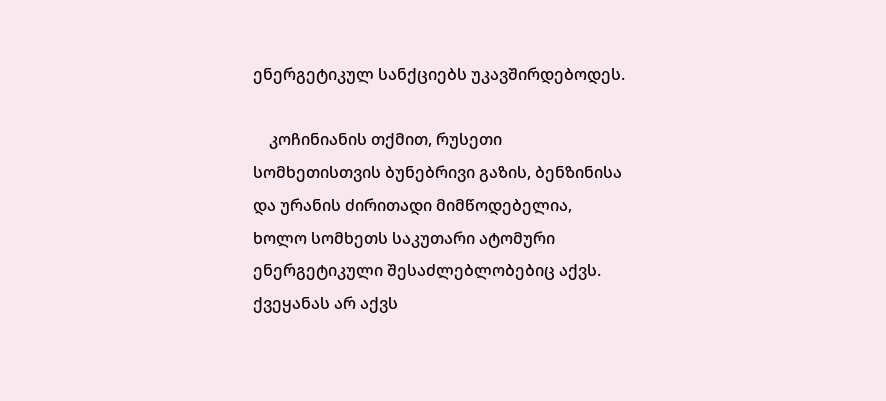ენერგეტიკულ სანქციებს უკავშირდებოდეს.

    კოჩინიანის თქმით, რუსეთი სომხეთისთვის ბუნებრივი გაზის, ბენზინისა და ურანის ძირითადი მიმწოდებელია, ხოლო სომხეთს საკუთარი ატომური ენერგეტიკული შესაძლებლობებიც აქვს. ქვეყანას არ აქვს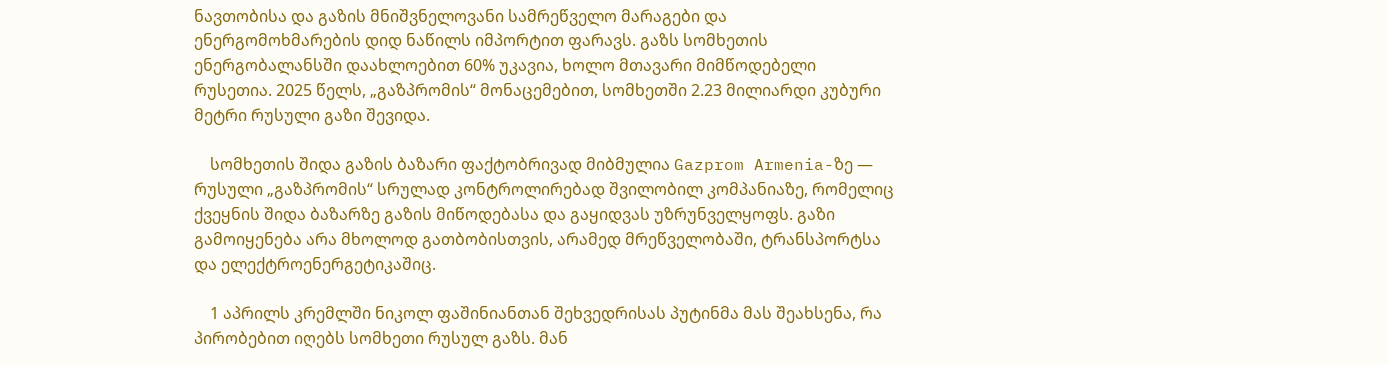ნავთობისა და გაზის მნიშვნელოვანი სამრეწველო მარაგები და ენერგომოხმარების დიდ ნაწილს იმპორტით ფარავს. გაზს სომხეთის ენერგობალანსში დაახლოებით 60% უკავია, ხოლო მთავარი მიმწოდებელი რუსეთია. 2025 წელს, „გაზპრომის“ მონაცემებით, სომხეთში 2.23 მილიარდი კუბური მეტრი რუსული გაზი შევიდა.

    სომხეთის შიდა გაზის ბაზარი ფაქტობრივად მიბმულია Gazprom Armenia-ზე — რუსული „გაზპრომის“ სრულად კონტროლირებად შვილობილ კომპანიაზე, რომელიც ქვეყნის შიდა ბაზარზე გაზის მიწოდებასა და გაყიდვას უზრუნველყოფს. გაზი გამოიყენება არა მხოლოდ გათბობისთვის, არამედ მრეწველობაში, ტრანსპორტსა და ელექტროენერგეტიკაშიც.

    1 აპრილს კრემლში ნიკოლ ფაშინიანთან შეხვედრისას პუტინმა მას შეახსენა, რა პირობებით იღებს სომხეთი რუსულ გაზს. მან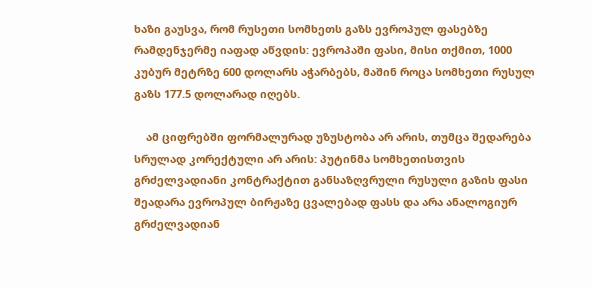ხაზი გაუსვა, რომ რუსეთი სომხეთს გაზს ევროპულ ფასებზე რამდენჯერმე იაფად აწვდის: ევროპაში ფასი, მისი თქმით, 1000 კუბურ მეტრზე 600 დოლარს აჭარბებს, მაშინ როცა სომხეთი რუსულ გაზს 177.5 დოლარად იღებს.

    ამ ციფრებში ფორმალურად უზუსტობა არ არის, თუმცა შედარება სრულად კორექტული არ არის: პუტინმა სომხეთისთვის გრძელვადიანი კონტრაქტით განსაზღვრული რუსული გაზის ფასი შეადარა ევროპულ ბირჟაზე ცვალებად ფასს და არა ანალოგიურ გრძელვადიან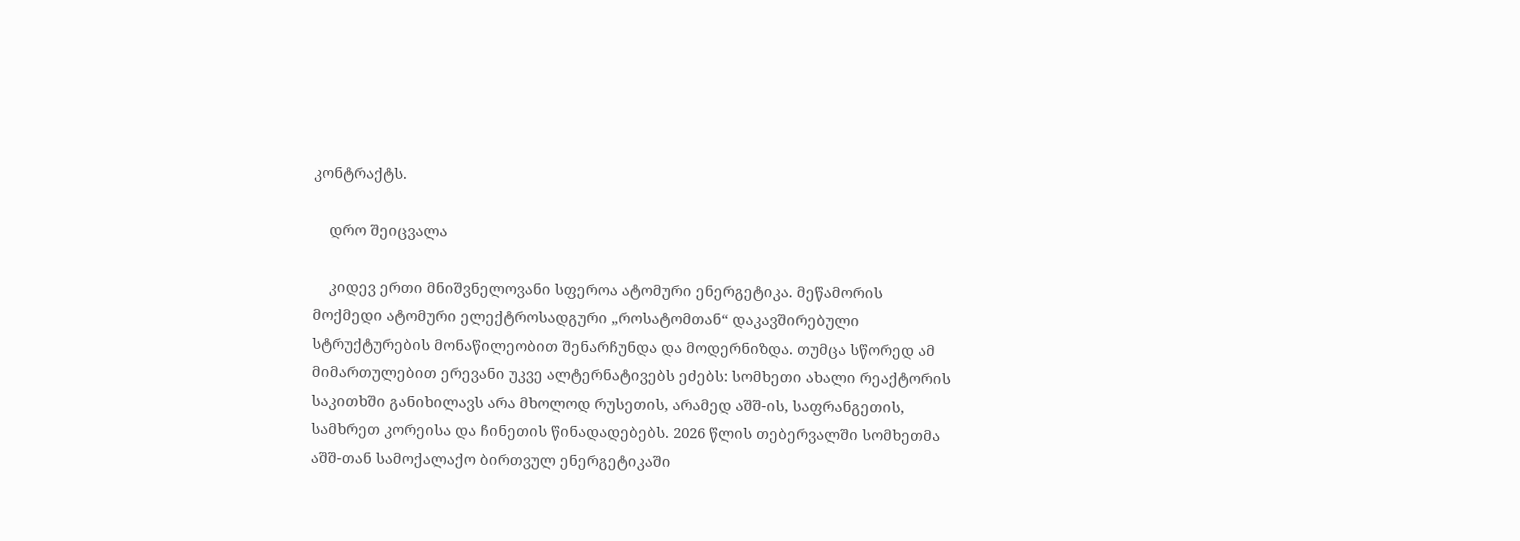კონტრაქტს.

    დრო შეიცვალა

    კიდევ ერთი მნიშვნელოვანი სფეროა ატომური ენერგეტიკა. მეწამორის მოქმედი ატომური ელექტროსადგური „როსატომთან“ დაკავშირებული სტრუქტურების მონაწილეობით შენარჩუნდა და მოდერნიზდა. თუმცა სწორედ ამ მიმართულებით ერევანი უკვე ალტერნატივებს ეძებს: სომხეთი ახალი რეაქტორის საკითხში განიხილავს არა მხოლოდ რუსეთის, არამედ აშშ-ის, საფრანგეთის, სამხრეთ კორეისა და ჩინეთის წინადადებებს. 2026 წლის თებერვალში სომხეთმა აშშ-თან სამოქალაქო ბირთვულ ენერგეტიკაში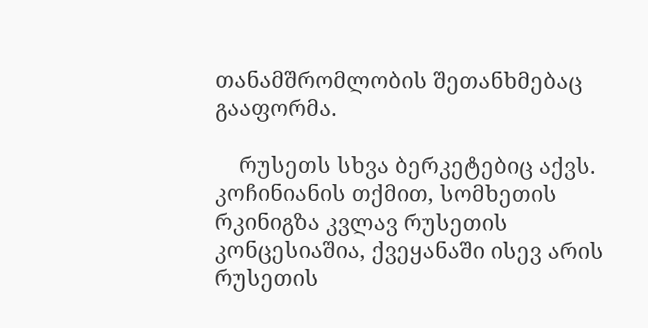თანამშრომლობის შეთანხმებაც გააფორმა.

    რუსეთს სხვა ბერკეტებიც აქვს. კოჩინიანის თქმით, სომხეთის რკინიგზა კვლავ რუსეთის კონცესიაშია, ქვეყანაში ისევ არის რუსეთის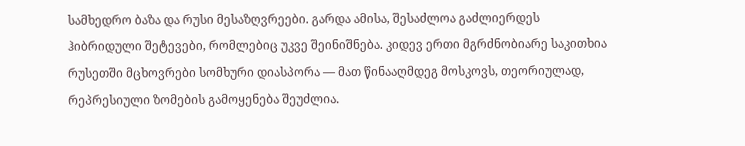სამხედრო ბაზა და რუსი მესაზღვრეები. გარდა ამისა, შესაძლოა გაძლიერდეს ჰიბრიდული შეტევები, რომლებიც უკვე შეინიშნება. კიდევ ერთი მგრძნობიარე საკითხია რუსეთში მცხოვრები სომხური დიასპორა — მათ წინააღმდეგ მოსკოვს, თეორიულად, რეპრესიული ზომების გამოყენება შეუძლია.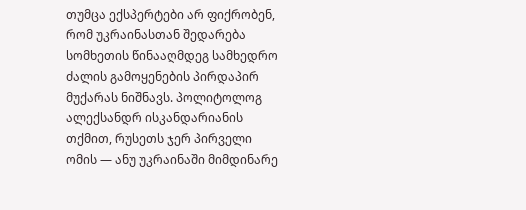თუმცა ექსპერტები არ ფიქრობენ, რომ უკრაინასთან შედარება სომხეთის წინააღმდეგ სამხედრო ძალის გამოყენების პირდაპირ მუქარას ნიშნავს. პოლიტოლოგ ალექსანდრ ისკანდარიანის თქმით, რუსეთს ჯერ პირველი ომის — ანუ უკრაინაში მიმდინარე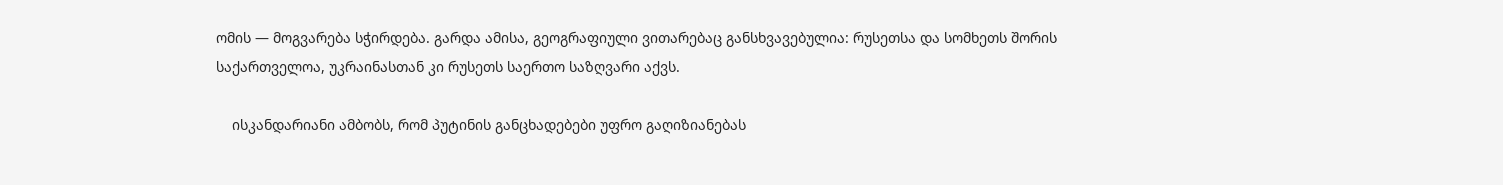ომის — მოგვარება სჭირდება. გარდა ამისა, გეოგრაფიული ვითარებაც განსხვავებულია: რუსეთსა და სომხეთს შორის საქართველოა, უკრაინასთან კი რუსეთს საერთო საზღვარი აქვს.

    ისკანდარიანი ამბობს, რომ პუტინის განცხადებები უფრო გაღიზიანებას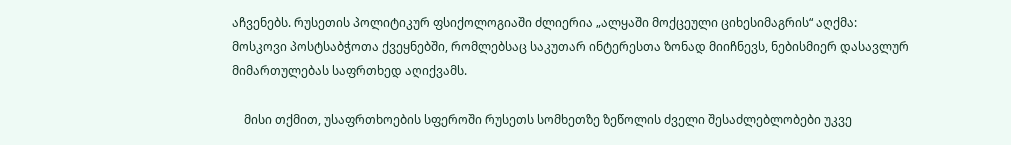აჩვენებს. რუსეთის პოლიტიკურ ფსიქოლოგიაში ძლიერია „ალყაში მოქცეული ციხესიმაგრის“ აღქმა: მოსკოვი პოსტსაბჭოთა ქვეყნებში, რომლებსაც საკუთარ ინტერესთა ზონად მიიჩნევს, ნებისმიერ დასავლურ მიმართულებას საფრთხედ აღიქვამს.

    მისი თქმით, უსაფრთხოების სფეროში რუსეთს სომხეთზე ზეწოლის ძველი შესაძლებლობები უკვე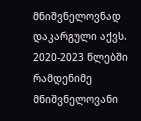მნიშვნელოვნად დაკარგული აქვს. 2020-2023 წლებში რამდენიმე მნიშვნელოვანი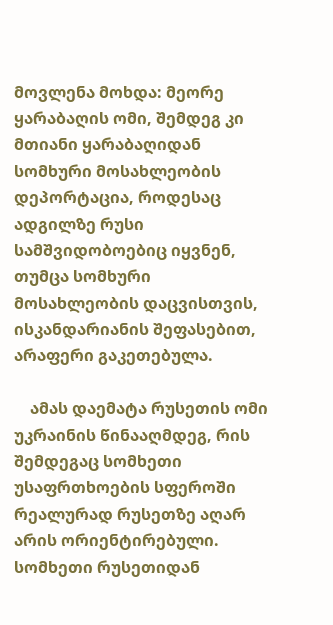მოვლენა მოხდა: მეორე ყარაბაღის ომი, შემდეგ კი მთიანი ყარაბაღიდან სომხური მოსახლეობის დეპორტაცია, როდესაც ადგილზე რუსი სამშვიდობოებიც იყვნენ, თუმცა სომხური მოსახლეობის დაცვისთვის, ისკანდარიანის შეფასებით, არაფერი გაკეთებულა.

    ამას დაემატა რუსეთის ომი უკრაინის წინააღმდეგ, რის შემდეგაც სომხეთი უსაფრთხოების სფეროში რეალურად რუსეთზე აღარ არის ორიენტირებული. სომხეთი რუსეთიდან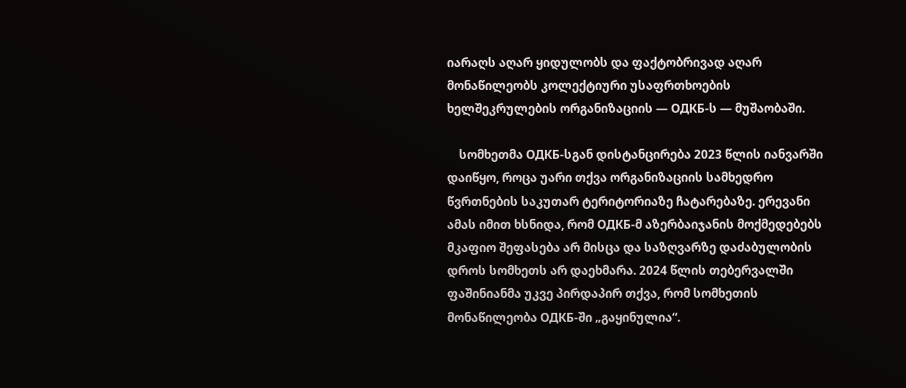იარაღს აღარ ყიდულობს და ფაქტობრივად აღარ მონაწილეობს კოლექტიური უსაფრთხოების ხელშეკრულების ორგანიზაციის — ОДКБ-ს — მუშაობაში.

    სომხეთმა ОДКБ-სგან დისტანცირება 2023 წლის იანვარში დაიწყო, როცა უარი თქვა ორგანიზაციის სამხედრო წვრთნების საკუთარ ტერიტორიაზე ჩატარებაზე. ერევანი ამას იმით ხსნიდა, რომ ОДКБ-მ აზერბაიჯანის მოქმედებებს მკაფიო შეფასება არ მისცა და საზღვარზე დაძაბულობის დროს სომხეთს არ დაეხმარა. 2024 წლის თებერვალში ფაშინიანმა უკვე პირდაპირ თქვა, რომ სომხეთის მონაწილეობა ОДКБ-ში „გაყინულია“.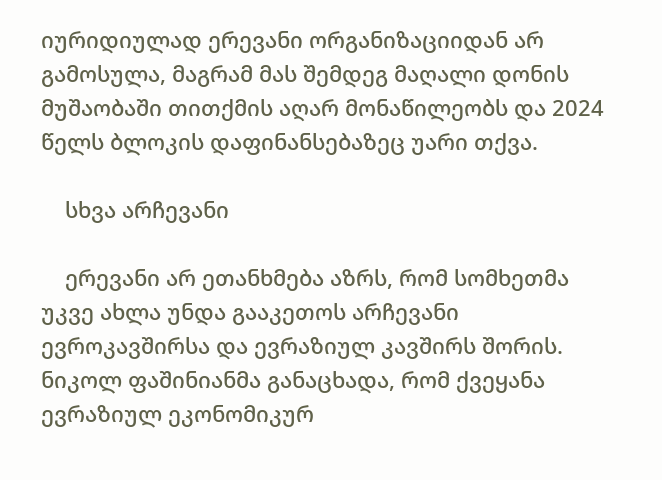იურიდიულად ერევანი ორგანიზაციიდან არ გამოსულა, მაგრამ მას შემდეგ მაღალი დონის მუშაობაში თითქმის აღარ მონაწილეობს და 2024 წელს ბლოკის დაფინანსებაზეც უარი თქვა.

    სხვა არჩევანი

    ერევანი არ ეთანხმება აზრს, რომ სომხეთმა უკვე ახლა უნდა გააკეთოს არჩევანი ევროკავშირსა და ევრაზიულ კავშირს შორის. ნიკოლ ფაშინიანმა განაცხადა, რომ ქვეყანა ევრაზიულ ეკონომიკურ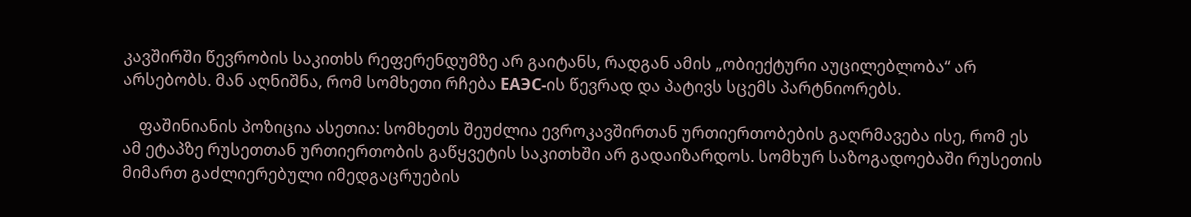კავშირში წევრობის საკითხს რეფერენდუმზე არ გაიტანს, რადგან ამის „ობიექტური აუცილებლობა“ არ არსებობს. მან აღნიშნა, რომ სომხეთი რჩება ЕАЭС-ის წევრად და პატივს სცემს პარტნიორებს.

    ფაშინიანის პოზიცია ასეთია: სომხეთს შეუძლია ევროკავშირთან ურთიერთობების გაღრმავება ისე, რომ ეს ამ ეტაპზე რუსეთთან ურთიერთობის გაწყვეტის საკითხში არ გადაიზარდოს. სომხურ საზოგადოებაში რუსეთის მიმართ გაძლიერებული იმედგაცრუების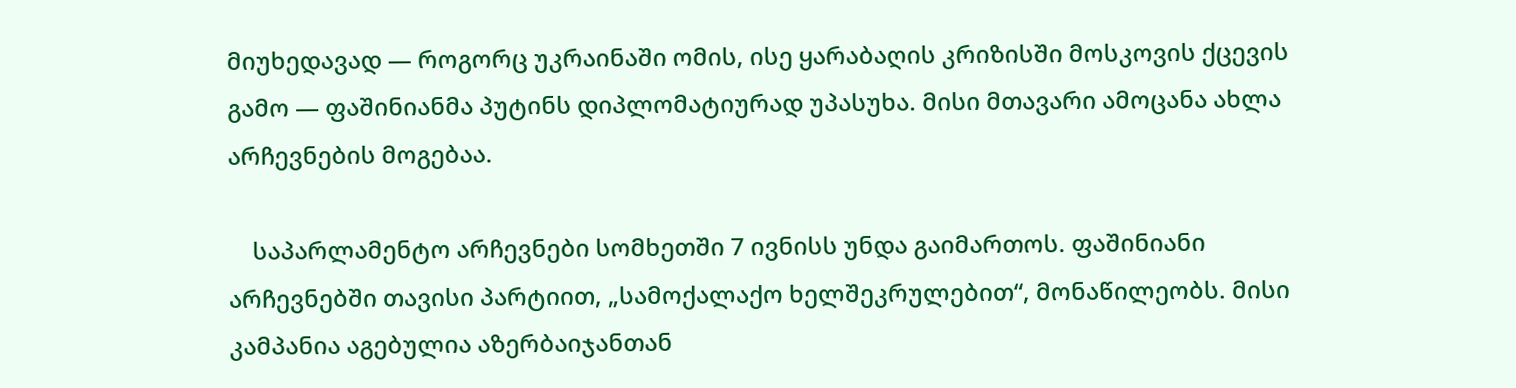მიუხედავად — როგორც უკრაინაში ომის, ისე ყარაბაღის კრიზისში მოსკოვის ქცევის გამო — ფაშინიანმა პუტინს დიპლომატიურად უპასუხა. მისი მთავარი ამოცანა ახლა არჩევნების მოგებაა.

    საპარლამენტო არჩევნები სომხეთში 7 ივნისს უნდა გაიმართოს. ფაშინიანი არჩევნებში თავისი პარტიით, „სამოქალაქო ხელშეკრულებით“, მონაწილეობს. მისი კამპანია აგებულია აზერბაიჯანთან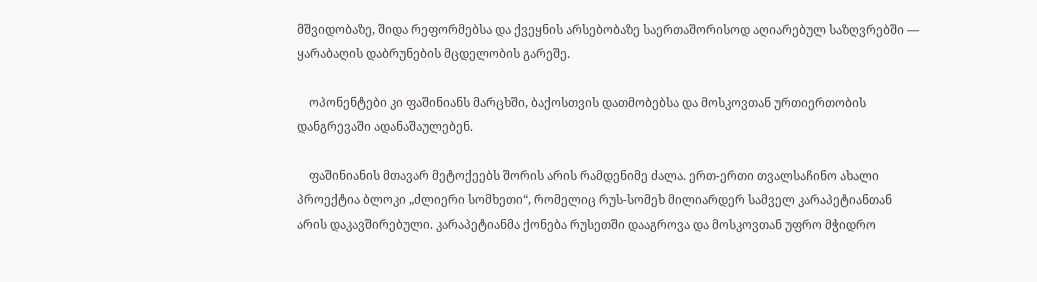მშვიდობაზე, შიდა რეფორმებსა და ქვეყნის არსებობაზე საერთაშორისოდ აღიარებულ საზღვრებში — ყარაბაღის დაბრუნების მცდელობის გარეშე.

    ოპონენტები კი ფაშინიანს მარცხში, ბაქოსთვის დათმობებსა და მოსკოვთან ურთიერთობის დანგრევაში ადანაშაულებენ.

    ფაშინიანის მთავარ მეტოქეებს შორის არის რამდენიმე ძალა. ერთ-ერთი თვალსაჩინო ახალი პროექტია ბლოკი „ძლიერი სომხეთი“, რომელიც რუს-სომეხ მილიარდერ სამველ კარაპეტიანთან არის დაკავშირებული. კარაპეტიანმა ქონება რუსეთში დააგროვა და მოსკოვთან უფრო მჭიდრო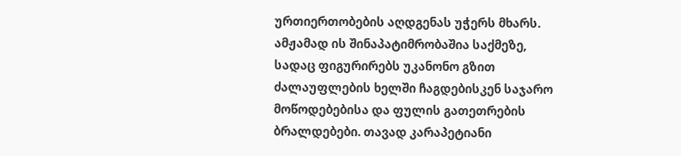ურთიერთობების აღდგენას უჭერს მხარს. ამჟამად ის შინაპატიმრობაშია საქმეზე, სადაც ფიგურირებს უკანონო გზით ძალაუფლების ხელში ჩაგდებისკენ საჯარო მოწოდებებისა და ფულის გათეთრების ბრალდებები. თავად კარაპეტიანი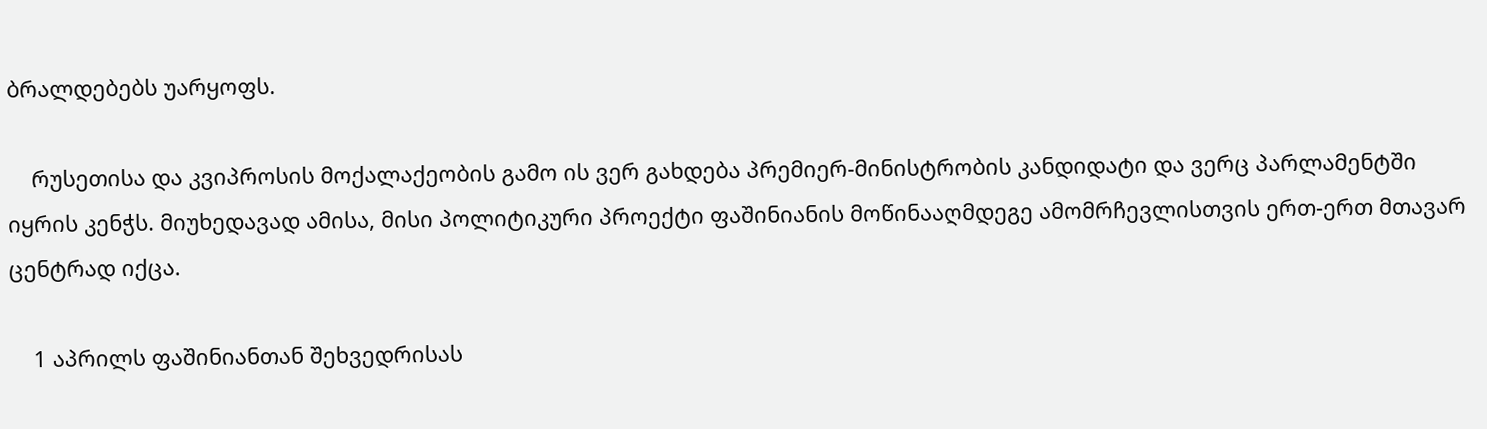ბრალდებებს უარყოფს.

    რუსეთისა და კვიპროსის მოქალაქეობის გამო ის ვერ გახდება პრემიერ-მინისტრობის კანდიდატი და ვერც პარლამენტში იყრის კენჭს. მიუხედავად ამისა, მისი პოლიტიკური პროექტი ფაშინიანის მოწინააღმდეგე ამომრჩევლისთვის ერთ-ერთ მთავარ ცენტრად იქცა.

    1 აპრილს ფაშინიანთან შეხვედრისას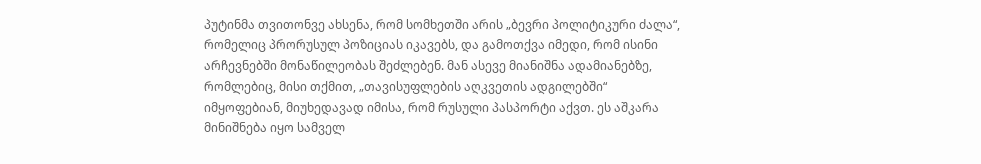პუტინმა თვითონვე ახსენა, რომ სომხეთში არის „ბევრი პოლიტიკური ძალა“, რომელიც პრორუსულ პოზიციას იკავებს, და გამოთქვა იმედი, რომ ისინი არჩევნებში მონაწილეობას შეძლებენ. მან ასევე მიანიშნა ადამიანებზე, რომლებიც, მისი თქმით, „თავისუფლების აღკვეთის ადგილებში“ იმყოფებიან, მიუხედავად იმისა, რომ რუსული პასპორტი აქვთ. ეს აშკარა მინიშნება იყო სამველ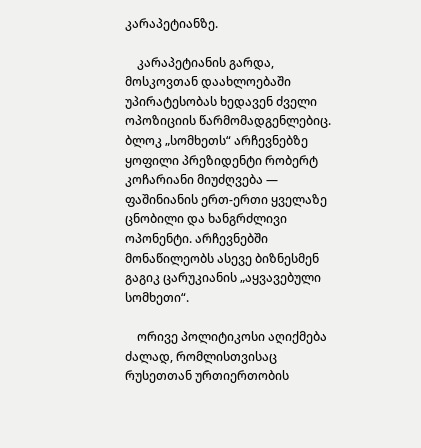კარაპეტიანზე.

    კარაპეტიანის გარდა, მოსკოვთან დაახლოებაში უპირატესობას ხედავენ ძველი ოპოზიციის წარმომადგენლებიც. ბლოკ „სომხეთს“ არჩევნებზე ყოფილი პრეზიდენტი რობერტ კოჩარიანი მიუძღვება — ფაშინიანის ერთ-ერთი ყველაზე ცნობილი და ხანგრძლივი ოპონენტი. არჩევნებში მონაწილეობს ასევე ბიზნესმენ გაგიკ ცარუკიანის „აყვავებული სომხეთი“.

    ორივე პოლიტიკოსი აღიქმება ძალად, რომლისთვისაც რუსეთთან ურთიერთობის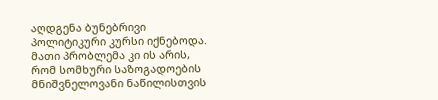აღდგენა ბუნებრივი პოლიტიკური კურსი იქნებოდა. მათი პრობლემა კი ის არის, რომ სომხური საზოგადოების მნიშვნელოვანი ნაწილისთვის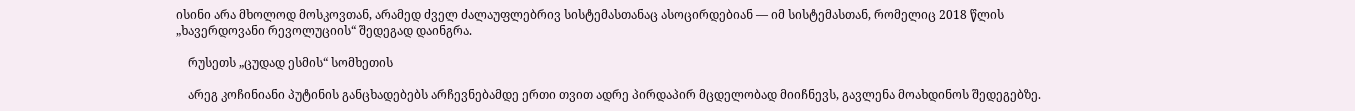ისინი არა მხოლოდ მოსკოვთან, არამედ ძველ ძალაუფლებრივ სისტემასთანაც ასოცირდებიან — იმ სისტემასთან, რომელიც 2018 წლის „ხავერდოვანი რევოლუციის“ შედეგად დაინგრა.

    რუსეთს „ცუდად ესმის“ სომხეთის

    არეგ კოჩინიანი პუტინის განცხადებებს არჩევნებამდე ერთი თვით ადრე პირდაპირ მცდელობად მიიჩნევს, გავლენა მოახდინოს შედეგებზე.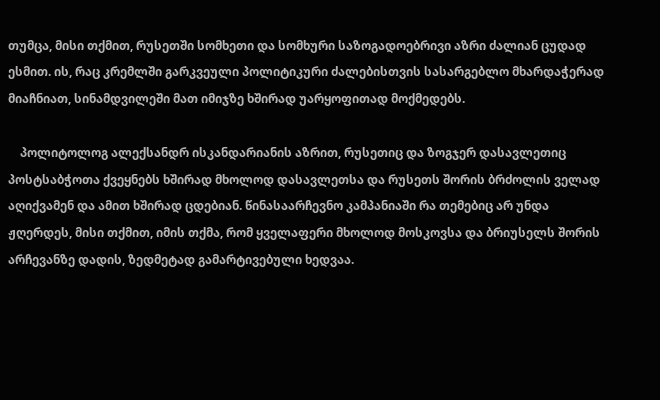თუმცა, მისი თქმით, რუსეთში სომხეთი და სომხური საზოგადოებრივი აზრი ძალიან ცუდად ესმით. ის, რაც კრემლში გარკვეული პოლიტიკური ძალებისთვის სასარგებლო მხარდაჭერად მიაჩნიათ, სინამდვილეში მათ იმიჯზე ხშირად უარყოფითად მოქმედებს.

    პოლიტოლოგ ალექსანდრ ისკანდარიანის აზრით, რუსეთიც და ზოგჯერ დასავლეთიც პოსტსაბჭოთა ქვეყნებს ხშირად მხოლოდ დასავლეთსა და რუსეთს შორის ბრძოლის ველად აღიქვამენ და ამით ხშირად ცდებიან. წინასაარჩევნო კამპანიაში რა თემებიც არ უნდა ჟღერდეს, მისი თქმით, იმის თქმა, რომ ყველაფერი მხოლოდ მოსკოვსა და ბრიუსელს შორის არჩევანზე დადის, ზედმეტად გამარტივებული ხედვაა.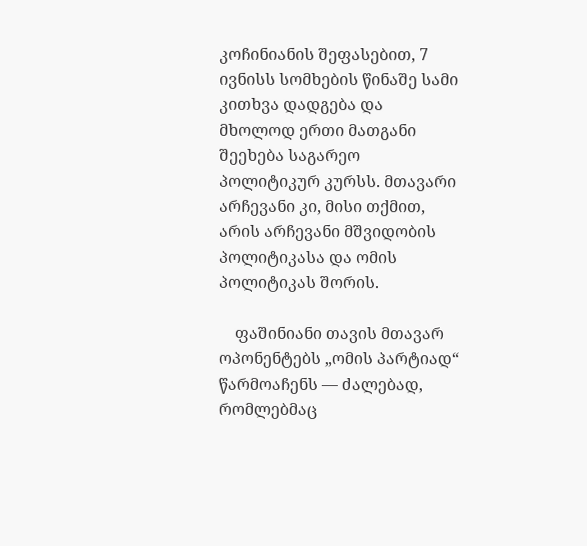კოჩინიანის შეფასებით, 7 ივნისს სომხების წინაშე სამი კითხვა დადგება და მხოლოდ ერთი მათგანი შეეხება საგარეო პოლიტიკურ კურსს. მთავარი არჩევანი კი, მისი თქმით, არის არჩევანი მშვიდობის პოლიტიკასა და ომის პოლიტიკას შორის.

    ფაშინიანი თავის მთავარ ოპონენტებს „ომის პარტიად“ წარმოაჩენს — ძალებად, რომლებმაც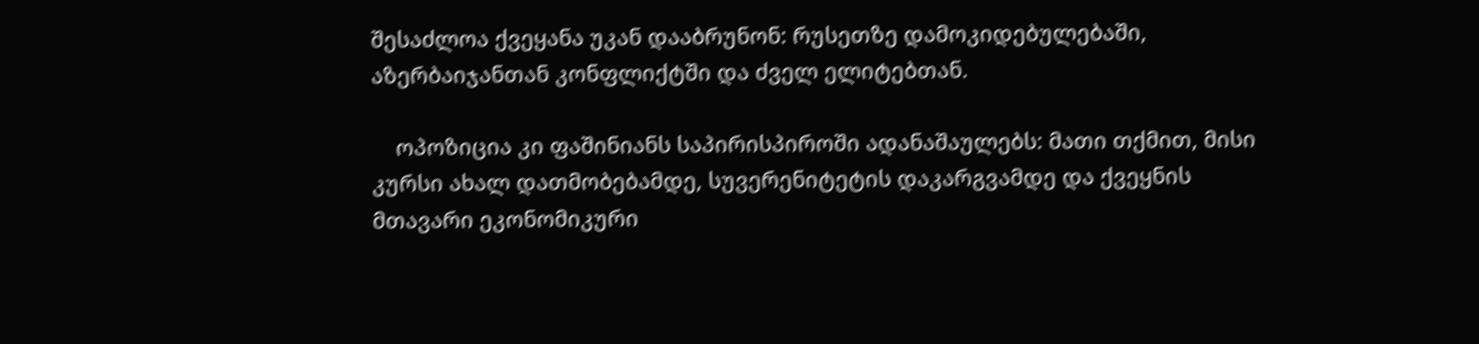შესაძლოა ქვეყანა უკან დააბრუნონ: რუსეთზე დამოკიდებულებაში, აზერბაიჯანთან კონფლიქტში და ძველ ელიტებთან.

    ოპოზიცია კი ფაშინიანს საპირისპიროში ადანაშაულებს: მათი თქმით, მისი კურსი ახალ დათმობებამდე, სუვერენიტეტის დაკარგვამდე და ქვეყნის მთავარი ეკონომიკური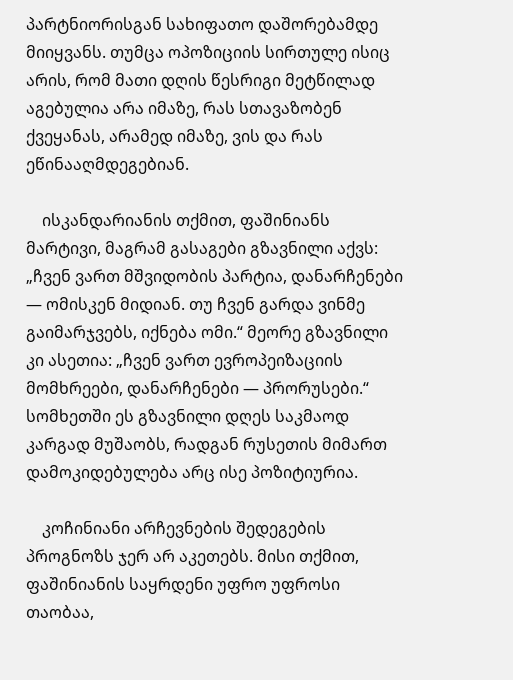პარტნიორისგან სახიფათო დაშორებამდე მიიყვანს. თუმცა ოპოზიციის სირთულე ისიც არის, რომ მათი დღის წესრიგი მეტწილად აგებულია არა იმაზე, რას სთავაზობენ ქვეყანას, არამედ იმაზე, ვის და რას ეწინააღმდეგებიან.

    ისკანდარიანის თქმით, ფაშინიანს მარტივი, მაგრამ გასაგები გზავნილი აქვს: „ჩვენ ვართ მშვიდობის პარტია, დანარჩენები — ომისკენ მიდიან. თუ ჩვენ გარდა ვინმე გაიმარჯვებს, იქნება ომი.“ მეორე გზავნილი კი ასეთია: „ჩვენ ვართ ევროპეიზაციის მომხრეები, დანარჩენები — პრორუსები.“ სომხეთში ეს გზავნილი დღეს საკმაოდ კარგად მუშაობს, რადგან რუსეთის მიმართ დამოკიდებულება არც ისე პოზიტიურია.

    კოჩინიანი არჩევნების შედეგების პროგნოზს ჯერ არ აკეთებს. მისი თქმით, ფაშინიანის საყრდენი უფრო უფროსი თაობაა,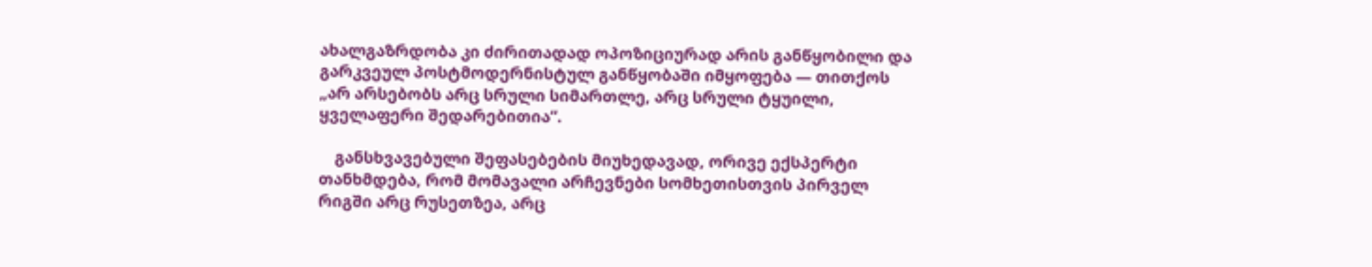ახალგაზრდობა კი ძირითადად ოპოზიციურად არის განწყობილი და გარკვეულ პოსტმოდერნისტულ განწყობაში იმყოფება — თითქოს „არ არსებობს არც სრული სიმართლე, არც სრული ტყუილი, ყველაფერი შედარებითია“.

    განსხვავებული შეფასებების მიუხედავად, ორივე ექსპერტი თანხმდება, რომ მომავალი არჩევნები სომხეთისთვის პირველ რიგში არც რუსეთზეა, არც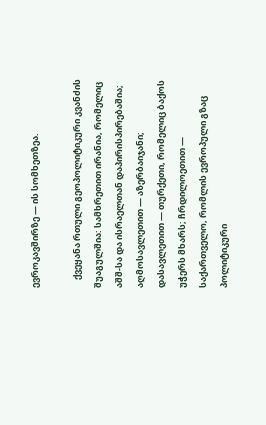ევროკავშირზე — ის სომხეთზეა.

    ქვეყანა რთული გეოპოლიტიკური კვანძის შუაგულშია: სამხრეთით ირანია, რომელიც აშშ-სა და ისრაელთან დაპირისპირებაშია; აღმოსავლეთით — აზერბაიჯანი; დასავლეთით — თურქეთი, რომელიც ბაქოს უჭერს მხარს; ჩრდილოეთით — საქართველო, რომლის ევროპული გზაც პოლიტიკური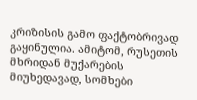კრიზისის გამო ფაქტობრივად გაყინულია. ამიტომ, რუსეთის მხრიდან მუქარების მიუხედავად, სომხები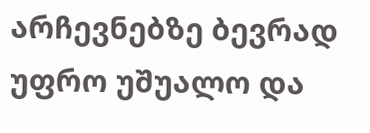არჩევნებზე ბევრად უფრო უშუალო და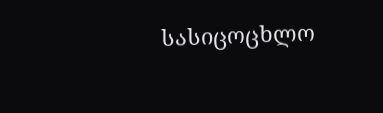სასიცოცხლო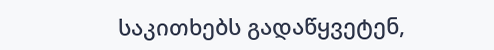საკითხებს გადაწყვეტენ,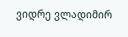ვიდრე ვლადიმირ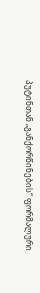პუტინთან „განქორწინების“ ფორმალური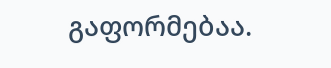გაფორმებაა.